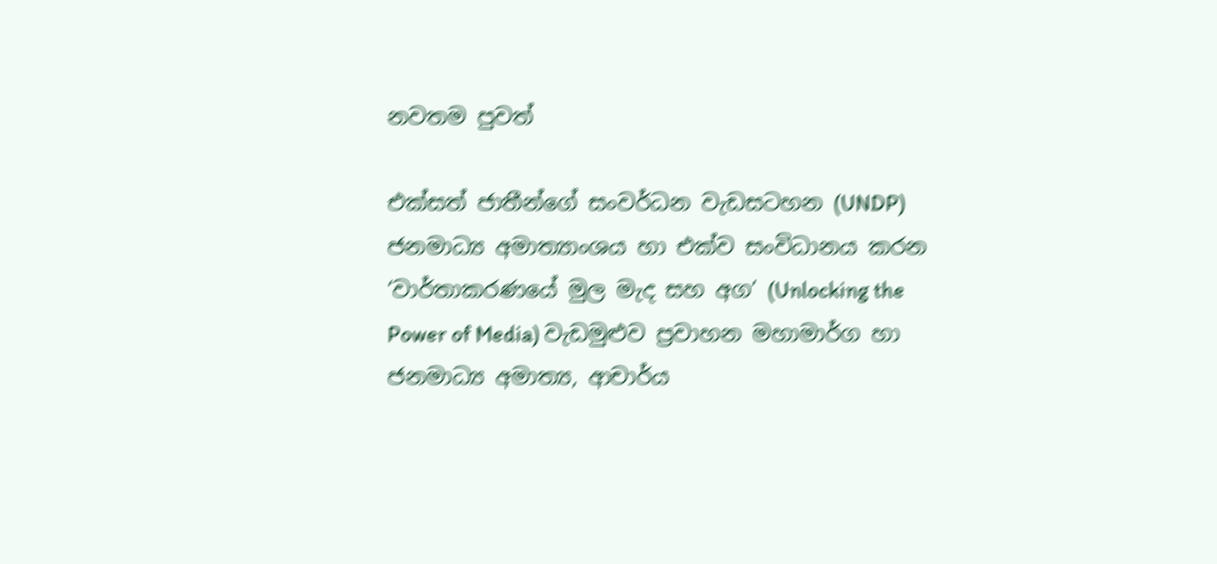නවතම පුවත්

එක්සත් ජාතීන්ගේ සංවර්ධන වැඩසටහන (UNDP) ජනමාධ්‍ය අමාත්‍යාංශය හා එක්ව සංවිධානය කරන ‘වාර්තාකරණයේ මුල මැද සහ අග’ (Unlocking the Power of Media) වැඩමුළුව ප්‍රවාහන මහාමාර්ග හා ජනමාධ්‍ය අමාත්‍ය, ආචාර්ය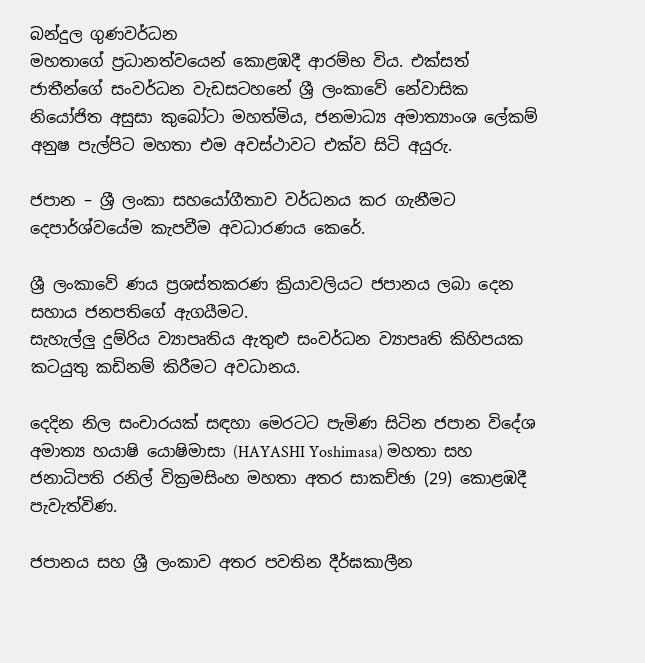බන්දුල ගුණවර්ධන
මහතාගේ ප්‍රධානත්වයෙන් කොළඹදී ආරම්භ විය. එක්සත් ජාතීන්ගේ සංවර්ධන වැඩසටහනේ ශ්‍රී ලංකාවේ නේවාසික නියෝජිත අසුසා කුබෝටා මහත්මිය, ජනමාධ්‍ය අමාත්‍යාංශ ලේකම් අනුෂ පැල්පිට මහතා එම අවස්ථාවට එක්ව සිටි අයුරු.

ජපාන – ශ්‍රී ලංකා සහයෝගීතාව වර්ධනය කර ගැනීමට දෙපාර්ශ්වයේම කැපවීම අවධාරණය කෙරේ.

ශ්‍රී ලංකාවේ ණය ප්‍රශස්තකරණ ක්‍රියාවලියට ජපානය ලබා දෙන සහාය ජනපතිගේ ඇගයීමට.
සැහැල්ලු දුම්රිය ව්‍යාපෘතිය ඇතුළු සංවර්ධන ව්‍යාපෘති කිහිපයක කටයුතු කඩිනම් කිරීමට අවධානය.

දෙදින නිල සංචාරයක් සඳහා මෙරටට පැමිණ සිටින ජපාන විදේශ අමාත්‍ය හයාෂි යොෂිමාසා (HAYASHI Yoshimasa) මහතා සහ ජනාධිපති රනිල් වික්‍රමසිංහ මහතා අතර සාකච්ඡා (29) කොළඹදී පැවැත්විණ.

ජපානය සහ ශ්‍රී ලංකාව අතර පවතින දීර්ඝකාලීන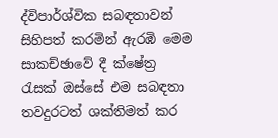ද්විපාර්ශ්වික සබඳතාවන් සිහිපත් කරමින් ඇරඹි මෙම සාකච්ඡාවේ දී ක්ෂේත්‍ර රැසක් ඔස්සේ එම සබඳතා තවදුරටත් ශක්තිමත් කර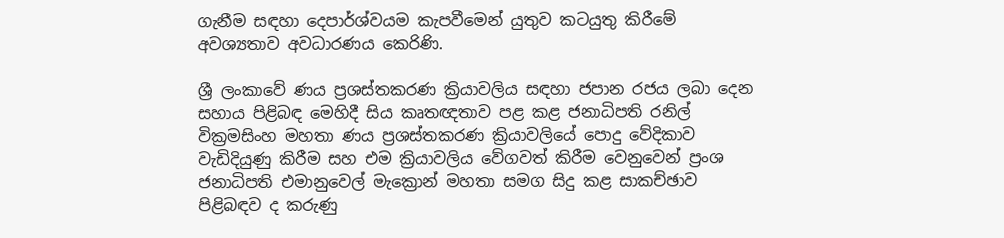ගැනීම සඳහා දෙපාර්ශ්වයම කැපවීමෙන් යුතුව කටයුතු කිරීමේ අවශ්‍යතාව අවධාරණය කෙරිණි.

ශ්‍රී ලංකාවේ ණය ප්‍රශස්තකරණ ක්‍රියාවලිය සඳහා ජපාන රජය ලබා දෙන සහාය පිළිබඳ මෙහිදී සිය කෘතඥතාව පළ කළ ජනාධිපති රනිල් වික්‍රමසිංහ මහතා ණය ප්‍රශස්තකරණ ක්‍රියාවලියේ පොදු වේදිකාව වැඩිදියුණු කිරීම සහ එම ක්‍රියාවලිය වේගවත් කිරීම වෙනුවෙන් ප්‍රංශ ජනාධිපති එමානුවෙල් මැක්‍රොන් මහතා සමග සිදු කළ සාකච්ඡාව පිළිබඳව ද කරුණු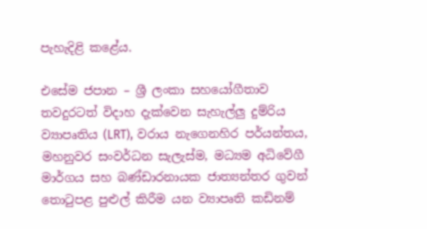පැහැදිළි කළේය.

එසේම ජපාන – ශ්‍රී ලංකා සහයෝගීතාව තවදුරටත් විදාහ දැක්වෙන සැහැල්ලු දුම්රිය ව්‍යාපෘතිය (LRT), වරාය නැගෙනහිර පර්යන්තය, මහනුවර සංවර්ධන සැලැස්ම, මධ්‍යම අධිවේගී මාර්ගය සහ බණ්ඩාරනායක ජාත්‍යන්තර ගුවන් තොටුපළ පුළුල් කිරීම යන ව්‍යාපෘති කඩිනම්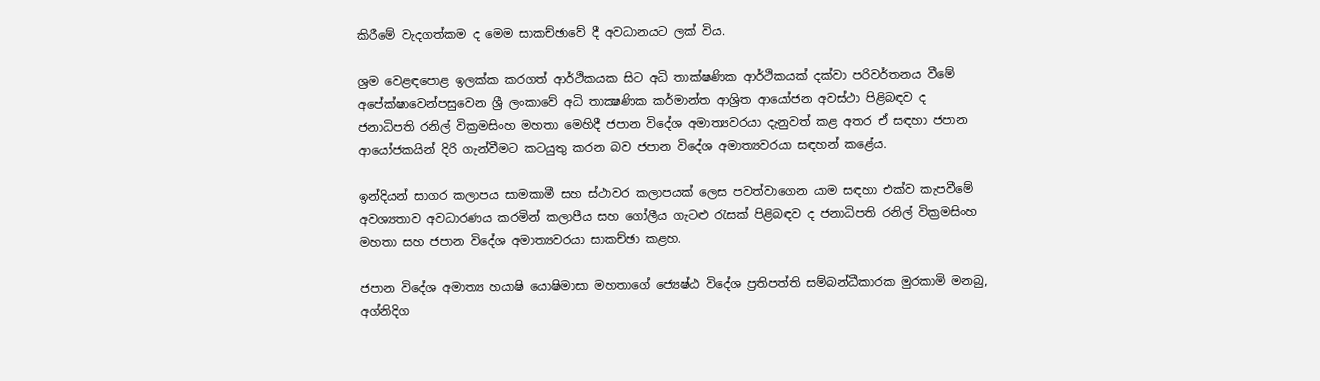කිරීමේ වැදගත්කම ද මෙම සාකච්ඡාවේ දී අවධානයට ලක් විය.

ශ්‍රම වෙළඳපොළ ඉලක්ක කරගත් ආර්ථිකයක සිට අධි තාක්ෂණික ආර්ථිකයක් දක්වා පරිවර්තනය වීමේ අපේක්ෂාවෙන්පසුවෙන ශ්‍රී ලංකාවේ අධි තාක්‍ෂණික කර්මාන්ත ආශ්‍රිත ආයෝජන අවස්ථා පිළිබඳව ද ජනාධිපති රනිල් වික්‍රමසිංහ මහතා මෙහිදී ජපාන විදේශ අමාත්‍යවරයා දැනුවත් කළ අතර ඒ සඳහා ජපාන ආයෝජකයින් දිරි ගැන්වීමට කටයුතු කරන බව ජපාන විදේශ අමාත්‍යවරයා සඳහන් කළේය.

ඉන්දියන් සාගර කලාපය සාමකාමී සහ ස්ථාවර කලාපයක් ලෙස පවත්වාගෙන යාම සඳහා එක්ව කැපවීමේ අවශ්‍යතාව අවධාරණය කරමින් කලාපීය සහ ගෝලීය ගැටළු රැසක් පිළිබඳව ද ජනාධිපති රනිල් වික්‍රමසිංහ මහතා සහ ජපාන විදේශ අමාත්‍යවරයා සාකච්ඡා කළහ.

ජපාන විදේශ අමාත්‍ය හයාෂි යොෂිමාසා මහතාගේ ජ්‍යෙෂ්ඨ විදේශ ප්‍රතිපත්ති සම්බන්ධීකාරක මුරකාමි මනබු, අග්නිදිග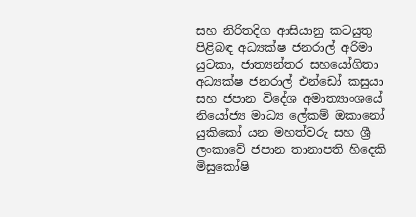සහ නිරිතදිග ආසියානු කටයුතු පිළිබඳ අධ්‍යක්ෂ ජනරාල් අරිමා යුටකා, ජාත්‍යන්තර සහයෝගිතා අධ්‍යක්ෂ ජනරාල් එන්ඩෝ කසුයා සහ ජපාන විදේශ අමාත්‍යාංශයේ නියෝජ්‍ය මාධ්‍ය ලේකම් ඔකානෝ යුකිකෝ යන මහත්වරු සහ ශ්‍රී ලංකාවේ ජපාන තානාපති හිදෙකි මිසුකෝෂි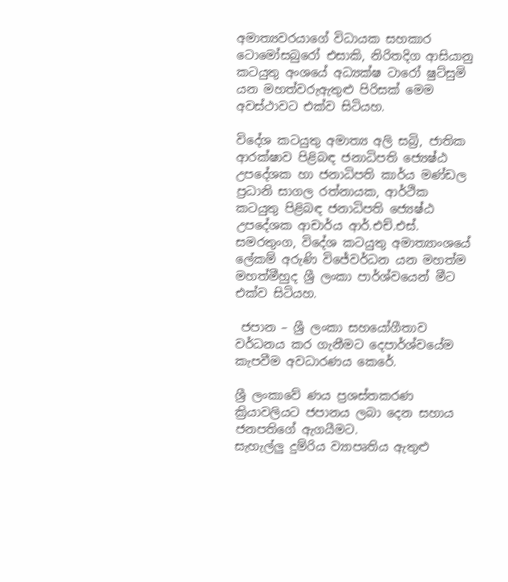අමාත්‍යවරයාගේ විධායක සහකාර ටොමෝසබුරෝ එසාකි, නිරිතදිග ආසියානු කටයුතු අංශයේ අධ්‍යක්ෂ ටාරෝ ෂුට්සුමි යන මහත්වරුඇතුළු පිරිසක් මෙම අවස්ථාවට එක්ව සිටියහ.

විදේශ කටයුතු අමාත්‍ය අලි සබ්‍රි, ජාතික ආරක්ෂාව පිළිබඳ ජනාධිපති ජ්‍යෙෂ්ඨ උපදේශක හා ජනාධිපති කාර්ය මණ්ඩල ප්‍රධානි සාගල රත්නායක, ආර්ථික කටයුතු පිළිබඳ ජනාධිපති ජ්‍යෙෂ්ඨ උපදේශක ආචාර්ය ආර්.එච්.එස්. සමරතුංග, විදේශ කටයුතු අමාත්‍යාංශයේ ලේකම් අරුණි විජේවර්ධන යන මහත්ම මහත්මීහුද ශ්‍රී ලංකා පාර්ශ්වයෙන් මීට එක්ව සිටියහ.

 ජපාන – ශ්‍රී ලංකා සහයෝගීතාව වර්ධනය කර ගැනීමට දෙපාර්ශ්වයේම කැපවීම අවධාරණය කෙරේ.

ශ්‍රී ලංකාවේ ණය ප්‍රශස්තකරණ ක්‍රියාවලියට ජපානය ලබා දෙන සහාය ජනපතිගේ ඇගයීමට.
සැහැල්ලු දුම්රිය ව්‍යාපෘතිය ඇතුළු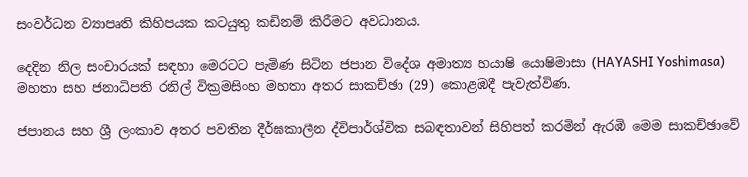සංවර්ධන ව්‍යාපෘති කිහිපයක කටයුතු කඩිනම් කිරීමට අවධානය.

දෙදින නිල සංචාරයක් සඳහා මෙරටට පැමිණ සිටින ජපාන විදේශ අමාත්‍ය හයාෂි යොෂිමාසා (HAYASHI Yoshimasa) මහතා සහ ජනාධිපති රනිල් වික්‍රමසිංහ මහතා අතර සාකච්ඡා (29) කොළඹදී පැවැත්විණ.

ජපානය සහ ශ්‍රී ලංකාව අතර පවතින දීර්ඝකාලීන ද්විපාර්ශ්වික සබඳතාවන් සිහිපත් කරමින් ඇරඹි මෙම සාකච්ඡාවේ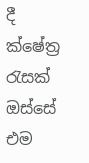දී ක්ෂේත්‍ර රැසක් ඔස්සේ එම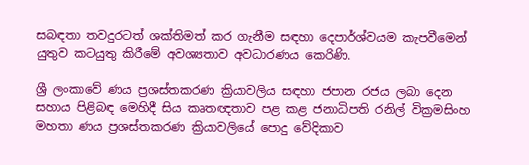සබඳතා තවදුරටත් ශක්තිමත් කර ගැනීම සඳහා දෙපාර්ශ්වයම කැපවීමෙන් යුතුව කටයුතු කිරීමේ අවශ්‍යතාව අවධාරණය කෙරිණි.

ශ්‍රී ලංකාවේ ණය ප්‍රශස්තකරණ ක්‍රියාවලිය සඳහා ජපාන රජය ලබා දෙන සහාය පිළිබඳ මෙහිදී සිය කෘතඥතාව පළ කළ ජනාධිපති රනිල් වික්‍රමසිංහ මහතා ණය ප්‍රශස්තකරණ ක්‍රියාවලියේ පොදු වේදිකාව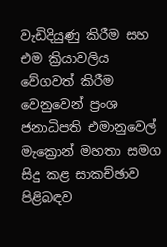වැඩිදියුණු කිරීම සහ එම ක්‍රියාවලිය වේගවත් කිරීම වෙනුවෙන් ප්‍රංශ ජනාධිපති එමානුවෙල් මැක්‍රොන් මහතා සමග සිදු කළ සාකච්ඡාව පිළිබඳව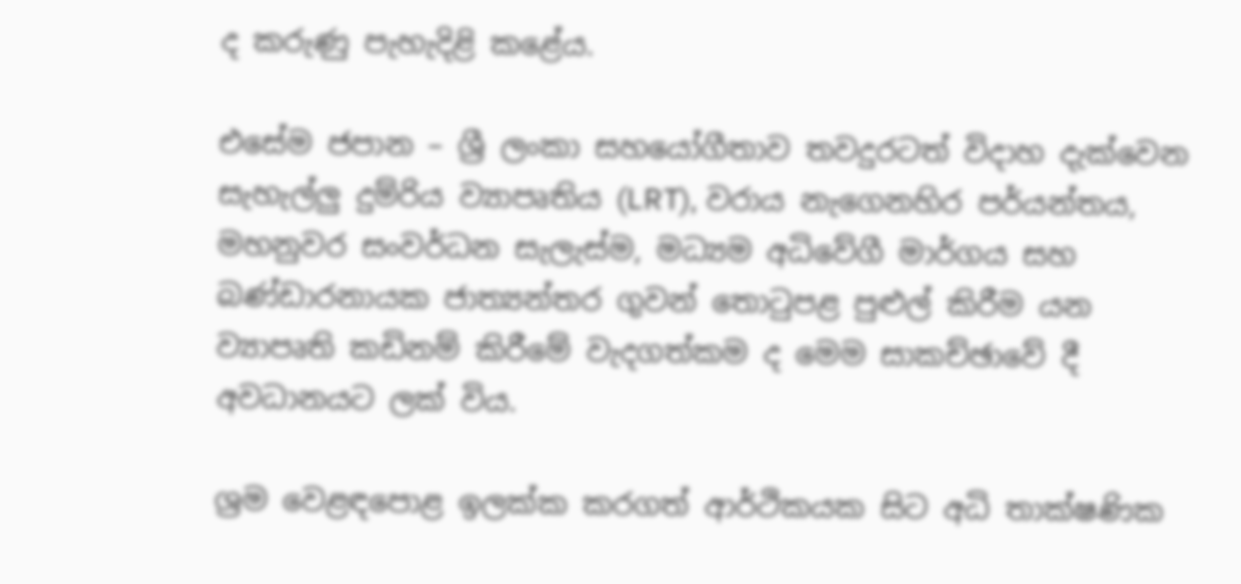ද කරුණු පැහැදිළි කළේය.

එසේම ජපාන – ශ්‍රී ලංකා සහයෝගීතාව තවදුරටත් විදාහ දැක්වෙන සැහැල්ලු දුම්රිය ව්‍යාපෘතිය (LRT), වරාය නැගෙනහිර පර්යන්තය, මහනුවර සංවර්ධන සැලැස්ම, මධ්‍යම අධිවේගී මාර්ගය සහ බණ්ඩාරනායක ජාත්‍යන්තර ගුවන් තොටුපළ පුළුල් කිරීම යන ව්‍යාපෘති කඩිනම් කිරීමේ වැදගත්කම ද මෙම සාකච්ඡාවේ දී අවධානයට ලක් විය.

ශ්‍රම වෙළඳපොළ ඉලක්ක කරගත් ආර්ථිකයක සිට අධි තාක්ෂණික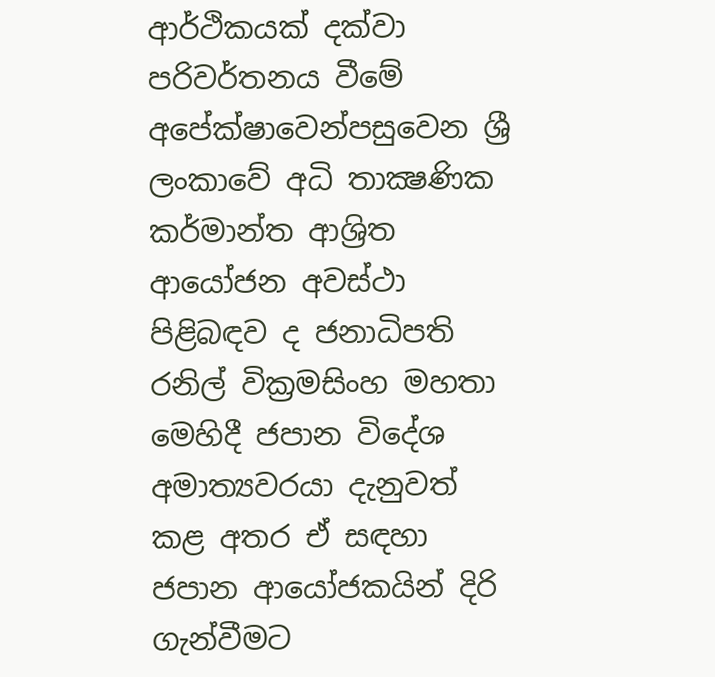ආර්ථිකයක් දක්වා පරිවර්තනය වීමේ අපේක්ෂාවෙන්පසුවෙන ශ්‍රී ලංකාවේ අධි තාක්‍ෂණික කර්මාන්ත ආශ්‍රිත ආයෝජන අවස්ථා පිළිබඳව ද ජනාධිපති රනිල් වික්‍රමසිංහ මහතා මෙහිදී ජපාන විදේශ අමාත්‍යවරයා දැනුවත් කළ අතර ඒ සඳහා ජපාන ආයෝජකයින් දිරි ගැන්වීමට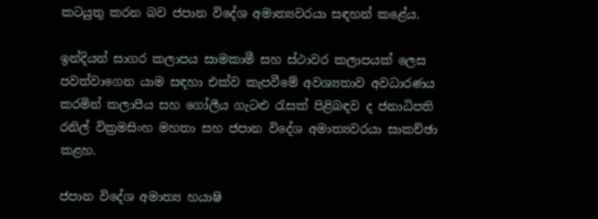කටයුතු කරන බව ජපාන විදේශ අමාත්‍යවරයා සඳහන් කළේය.

ඉන්දියන් සාගර කලාපය සාමකාමී සහ ස්ථාවර කලාපයක් ලෙස පවත්වාගෙන යාම සඳහා එක්ව කැපවීමේ අවශ්‍යතාව අවධාරණය කරමින් කලාපීය සහ ගෝලීය ගැටළු රැසක් පිළිබඳව ද ජනාධිපති රනිල් වික්‍රමසිංහ මහතා සහ ජපාන විදේශ අමාත්‍යවරයා සාකච්ඡා කළහ.

ජපාන විදේශ අමාත්‍ය හයාෂි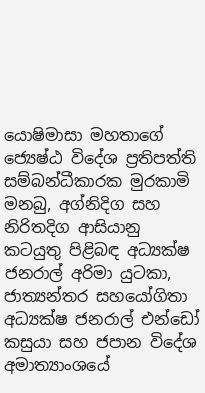යොෂිමාසා මහතාගේ ජ්‍යෙෂ්ඨ විදේශ ප්‍රතිපත්ති සම්බන්ධීකාරක මුරකාමි මනබු, අග්නිදිග සහ නිරිතදිග ආසියානු කටයුතු පිළිබඳ අධ්‍යක්ෂ ජනරාල් අරිමා යුටකා, ජාත්‍යන්තර සහයෝගිතා අධ්‍යක්ෂ ජනරාල් එන්ඩෝ කසුයා සහ ජපාන විදේශ අමාත්‍යාංශයේ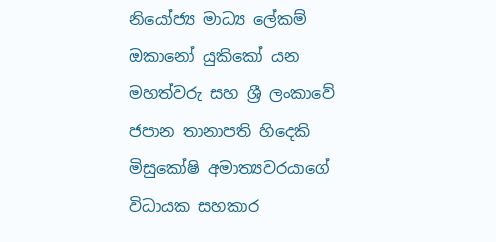නියෝජ්‍ය මාධ්‍ය ලේකම් ඔකානෝ යුකිකෝ යන මහත්වරු සහ ශ්‍රී ලංකාවේ ජපාන තානාපති හිදෙකි මිසුකෝෂි අමාත්‍යවරයාගේ විධායක සහකාර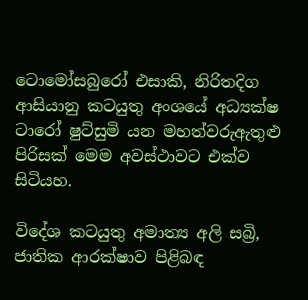ටොමෝසබුරෝ එසාකි, නිරිතදිග ආසියානු කටයුතු අංශයේ අධ්‍යක්ෂ ටාරෝ ෂුට්සුමි යන මහත්වරුඇතුළු පිරිසක් මෙම අවස්ථාවට එක්ව සිටියහ.

විදේශ කටයුතු අමාත්‍ය අලි සබ්‍රි, ජාතික ආරක්ෂාව පිළිබඳ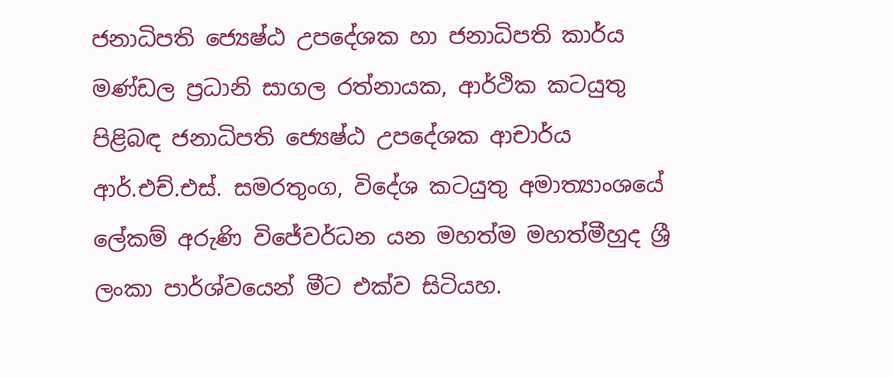ජනාධිපති ජ්‍යෙෂ්ඨ උපදේශක හා ජනාධිපති කාර්ය මණ්ඩල ප්‍රධානි සාගල රත්නායක, ආර්ථික කටයුතු පිළිබඳ ජනාධිපති ජ්‍යෙෂ්ඨ උපදේශක ආචාර්ය ආර්.එච්.එස්. සමරතුංග, විදේශ කටයුතු අමාත්‍යාංශයේ ලේකම් අරුණි විජේවර්ධන යන මහත්ම මහත්මීහුද ශ්‍රී ලංකා පාර්ශ්වයෙන් මීට එක්ව සිටියහ.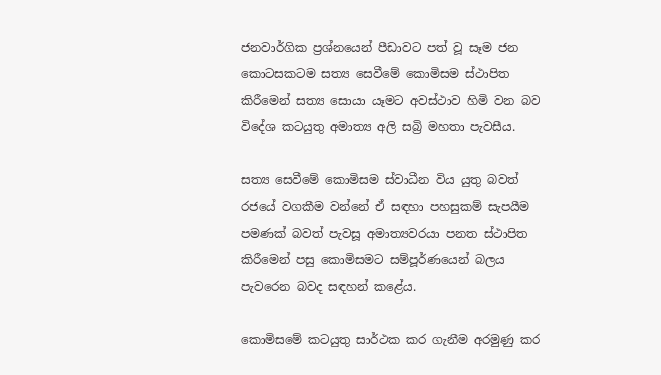ජනවාර්ගික ප්‍රශ්නයෙන් පීඩාවට පත් වූ සෑම ජන කොටසකටම සත්‍ය සෙවීමේ කොමිසම ස්ථාපිත කිරීමෙන් සත්‍ය සොයා යෑමට අවස්ථාව හිමි වන බව විදේශ කටයුතු අමාත්‍ය අලි සබ්‍රි මහතා පැවසීය.

සත්‍ය සෙවීමේ කොමිසම ස්වාධීන විය යුතු බවත් රජයේ වගකීම වන්නේ ඒ සඳහා පහසුකම් සැපයීම පමණක් බවත් පැවසූ අමාත්‍යවරයා පනත ස්ථාපිත කිරීමෙන් පසු කොමිසමට සම්පූර්ණයෙන් බලය පැවරෙන බවද සඳහන් කළේය.

කොමිසමේ කටයුතු සාර්ථක කර ගැනීම අරමුණු කර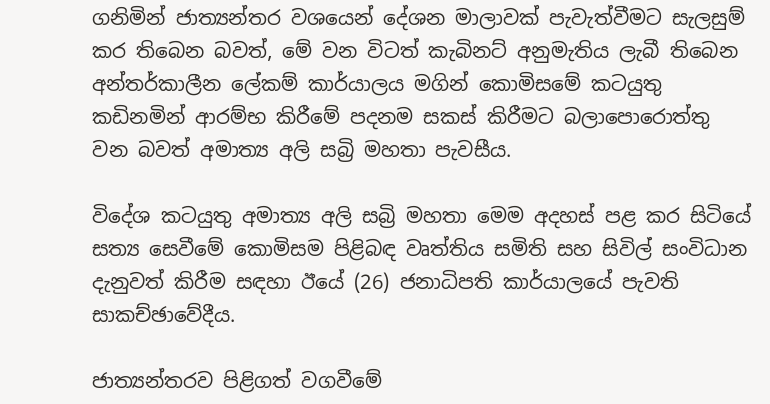ගනිමින් ජාත්‍යන්තර වශයෙන් දේශන මාලාවක් පැවැත්වීමට සැලසුම් කර තිබෙන බවත්, මේ වන විටත් කැබිනට් අනුමැතිය ලැබී තිබෙන අන්තර්කාලීන ලේකම් කාර්යාලය මගින් කොමිසමේ කටයුතු කඩිනමින් ආරම්භ කිරීමේ පදනම සකස් කිරීමට බලාපොරොත්තු වන බවත් අමාත්‍ය අලි සබ්‍රි මහතා පැවසීය.

විදේශ කටයුතු අමාත්‍ය අලි සබ්‍රි මහතා මෙම අදහස් පළ කර සිටියේ සත්‍ය සෙවීමේ කොමිසම පිළිබඳ වෘත්තිය සමිති සහ සිවිල් සංවිධාන දැනුවත් කිරීම සඳහා ඊයේ (26) ජනාධිපති කාර්යාලයේ පැවති සාකච්ඡාවේදීය.

ජාත්‍යන්තරව පිළිගත් වගවීමේ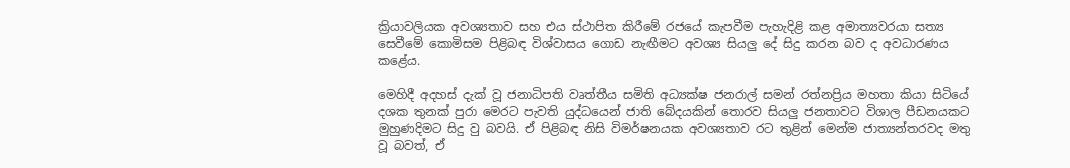ක්‍රියාවලියක අවශ්‍යතාව සහ එය ස්ථාපිත කිරීමේ රජයේ කැපවීම පැහැදිළි කළ අමාත්‍යවරයා සත්‍ය සෙවීමේ කොමිසම පිළිබඳ විශ්වාසය ගොඩ නැඟීමට අවශ්‍ය සියලු දේ සිදු කරන බව ද අවධාරණය කළේය.

මෙහිදී අදහස් දැක් වූ ජනාධිපති වෘත්තීය සමිති අධ්‍යක්ෂ ජනරාල් සමන් රත්නප්‍රිය මහතා කියා සිටියේ දශක තුනක් පුරා මෙරට පැවති යුද්ධයෙන් ජාති බේදයකින් තොරව සියලු ජනතාවට විශාල පීඩනයකට මුහුණදිමට සිදු වු බවයි. ඒ පිළිබඳ නිසි විමර්ෂනයක අවශ්‍යතාව රට තුළින් මෙන්ම ජාත්‍යන්තරවද මතු වූ බවත්, ඒ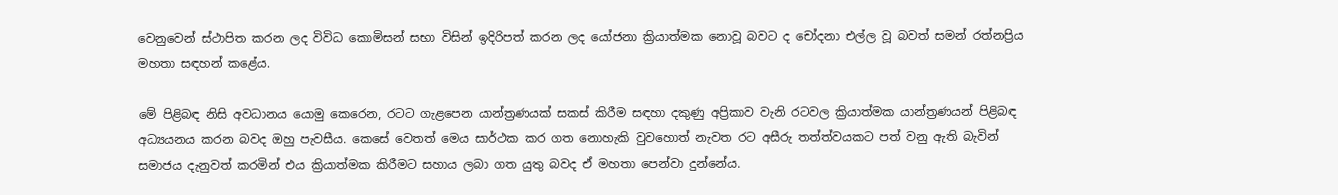වෙනුවෙන් ස්ථාපිත කරන ලද විවිධ කොමිසන් සභා විසින් ඉදිරිපත් කරන ලද යෝජනා ක්‍රියාත්මක නොවූ බවට ද චෝදනා එල්ල වූ බවත් සමන් රත්නප්‍රිය මහතා සඳහන් කළේය.

මේ පිළිබඳ නිසි අවධානය යොමු කෙරෙන, රටට ගැළපෙන යාන්ත්‍රණයක් සකස් කිරීම සඳහා දකුණු අප්‍රිකාව වැනි රටවල ක්‍රියාත්මක යාන්ත්‍රණයන් පිළිබඳ අධ්‍යයනය කරන බවද ඔහු පැවසීය. කෙසේ වෙතත් මෙය සාර්ථක කර ගත නොහැකි වුවහොත් නැවත රට අසීරු තත්ත්වයකට පත් වනු ඇති බැවින් සමාජය දැනුවත් කරමින් එය ක්‍රියාත්මක කිරීමට සහාය ලබා ගත යුතු බවද ඒ මහතා පෙන්වා දුන්නේය.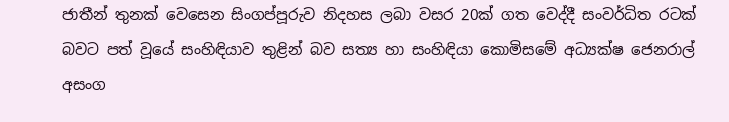ජාතීන් තුනක් වෙසෙන සිංගප්පූරුව නිදහස ලබා වසර 20ක් ගත වෙද්දී සංවර්ධිත රටක් බවට පත් වූයේ සංහිඳියාව තුළින් බව සත්‍ය හා සංහිඳියා කොමිසමේ අධ්‍යක්ෂ ජෙනරාල් අසංග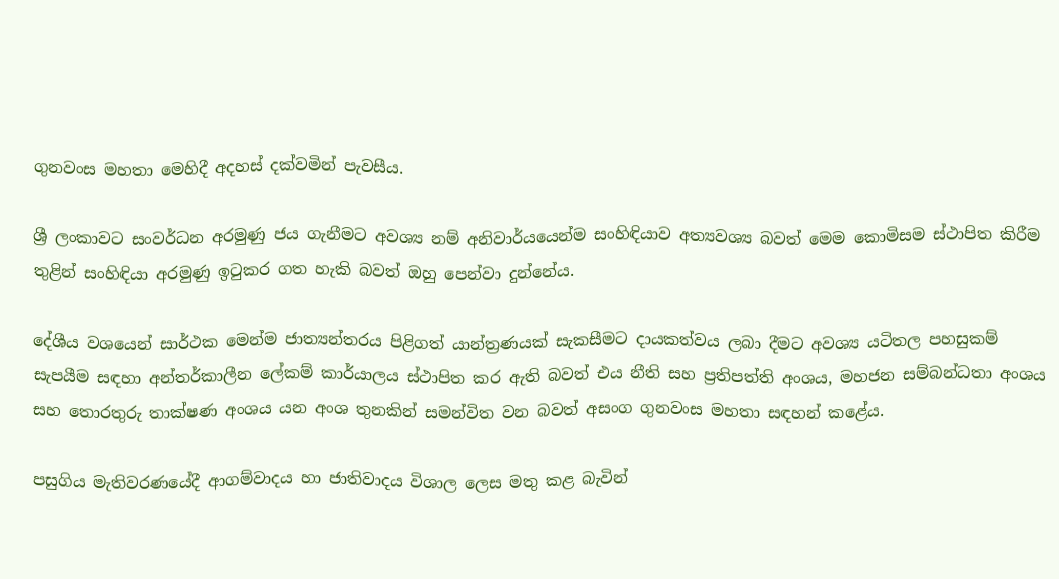ගුනවංස මහතා මෙහිදී අදහස් දක්වමින් පැවසීය.

ශ්‍රී ලංකාවට සංවර්ධන අරමුණු ජය ගැනීමට අවශ්‍ය නම් අනිවාර්යයෙන්ම සංහිඳියාව අත්‍යවශ්‍ය බවත් මෙම කොමිසම ස්ථාපිත කිරීම තුළින් සංහිඳියා අරමුණු ඉටුකර ගත හැකි බවත් ඔහු පෙන්වා දුන්නේය.

දේශීය වශයෙන් සාර්ථක මෙන්ම ජාත්‍යන්තරය පිළිගත් යාන්ත්‍රණයක් සැකසීමට දායකත්වය ලබා දීමට අවශ්‍ය යටිතල පහසුකම් සැපයීම සඳහා අන්තර්කාලීන ලේකම් කාර්යාලය ස්ථාපිත කර ඇති බවත් එය නීති සහ ප්‍රතිපත්ති අංශය, මහජන සම්බන්ධතා අංශය සහ තොරතුරු තාක්ෂණ අංශය යන අංශ තුනකින් සමන්විත වන බවත් අසංග ගුනවංස මහතා සඳහන් කළේය.

පසුගිය මැතිවරණයේදී ආගම්වාදය හා ජාතිවාදය විශාල ලෙස මතු කළ බැවින්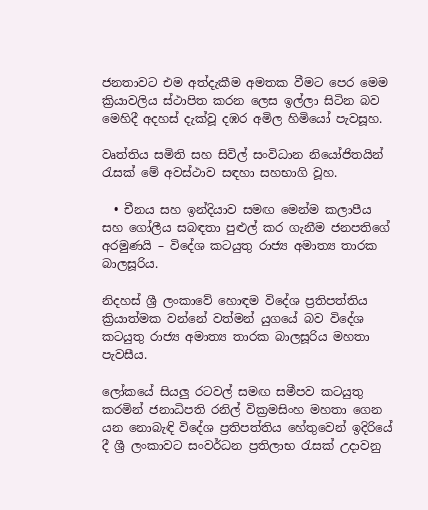ජනතාවට එම අත්දැකීම අමතක වීමට පෙර මෙම ක්‍රියාවලිය ස්ථාපිත කරන ලෙස ඉල්ලා සිටින බව මෙහිදී අදහස් දැක්වූ දඹර අමිල හිමියෝ පැවසූහ.

වෘත්තිය සමිති සහ සිවිල් සංවිධාන නියෝජිතයින් රැසක් මේ අවස්ථාව සඳහා සහභාගි වූහ.

  • චීනය සහ ඉන්දියාව සමඟ මෙන්ම කලාපීය සහ ගෝලීය සබඳතා පුළුල් කර ගැනීම ජනපතිගේ අරමුණයි – විදේශ කටයුතු රාජ්‍ය අමාත්‍ය තාරක බාලසූරිය.

නිදහස් ශ්‍රී ලංකාවේ හොඳම විදේශ ප්‍රතිපත්තිය ක්‍රියාත්මක වන්නේ වත්මන් යුගයේ බව විදේශ කටයුතු රාජ්‍ය අමාත්‍ය තාරක බාලසූරිය මහතා පැවසීය.

ලෝකයේ සියලු රටවල් සමඟ සමීපව කටයුතු කරමින් ජනාධිපති රනිල් වික්‍රමසිංහ මහතා ගෙන යන නොබැඳි විදේශ ප්‍රතිපත්තිය හේතුවෙන් ඉදිරියේ දී ශ්‍රී ලංකාවට සංවර්ධන ප්‍රතිලාභ රැසක් උදාවනු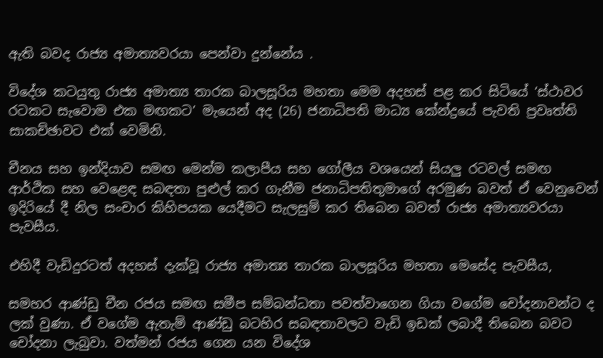ඇති බවද රාජ්‍ය අමාත්‍යවරයා පෙන්වා දුන්නේය .

විදේශ කටයුතු රාජ්‍ය අමාත්‍ය තාරක බාලසූරිය මහතා මෙම අදහස් පළ කර සිටියේ ‘ස්ථාවර රටකට සැවොම එක මඟකට’ මැයෙන් අද (26) ජනාධිපති මාධ්‍ය කේන්ද්‍රයේ පැවති ප්‍රවෘත්ති සාකච්ඡාවට එක් වෙමිනි.

චීනය සහ ඉන්දියාව සමඟ මෙන්ම කලාපීය සහ ගෝලීය වශයෙන් සියලු රටවල් සමඟ ආර්ථික සහ වෙළෙඳ සබඳතා පුළුල් කර ගැනීම ජනාධිපතිතුමාගේ අරමුණ බවත් ඒ වෙනුවෙන් ඉදිරියේ දී නිල සංචාර කිහිපයක යෙදීමට සැලසුම් කර තිබෙන බවත් රාජ්‍ය අමාත්‍යවරයා පැවසීය.

එහිදී වැඩිදුරටත් අදහස් දැක්වූ රාජ්‍ය අමාත්‍ය තාරක බාලසූරිය මහතා මෙසේද පැවසීය,

සමහර ආණ්ඩු චීන රජය සමඟ සමීප සම්බන්ධතා පවත්වාගෙන ගියා වගේම චෝදනාවන්ට ද ලක් වුණා. ඒ වගේම ඇතැම් ආණ්ඩු බටහිර සබඳතාවලට වැඩි ඉඩක් ලබාදී තිබෙන බවට චෝදනා ලැබුවා. වත්මන් රජය ගෙන යන විදේශ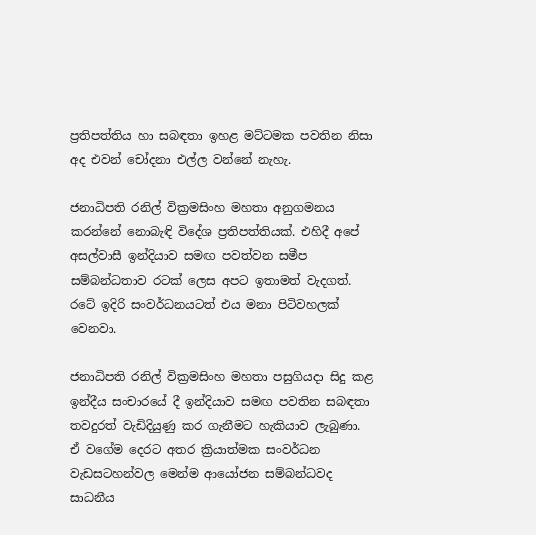ප්‍රතිපත්තිය හා සබඳතා ඉහළ මට්ටමක පවතින නිසා අද එවන් චෝදනා එල්ල වන්නේ නැහැ.

ජනාධිපති රනිල් වික්‍රමසිංහ මහතා අනුගමනය කරන්නේ නොබැඳි විදේශ ප්‍රතිපත්තියක්. එහිදී අපේ අසල්වාසී ඉන්දියාව සමඟ පවත්වන සමීප සම්බන්ධතාව රටක් ලෙස අපට ඉතාමත් වැදගත්. රටේ ඉදිරි සංවර්ධනයටත් එය මනා පිටිවහලක් වෙනවා.

ජනාධිපති රනිල් වික්‍රමසිංහ මහතා පසුගියදා සිදු කළ ඉන්දීය සංචාරයේ දී ඉන්දියාව සමඟ පවතින සබඳතා තවදුරත් වැඩිදියුණු කර ගැනීමට හැකියාව ලැබුණා. ඒ වගේම දෙරට අතර ක්‍රියාත්මක සංවර්ධන වැඩසටහන්වල මෙන්ම ආයෝජන සම්බන්ධවද සාධනීය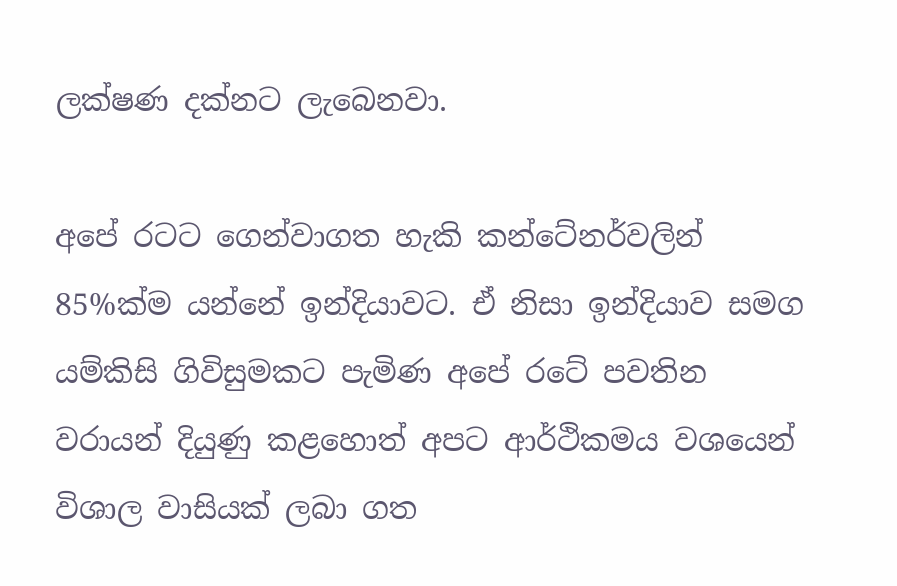ලක්ෂණ දක්නට ලැබෙනවා.

අපේ රටට ගෙන්වාගත හැකි කන්ටේනර්වලින් 85%ක්ම යන්නේ ඉන්දියාවට. ඒ නිසා ඉන්දියාව සමග යම්කිසි ගිවිසුමකට පැමිණ අපේ රටේ පවතින වරායන් දියුණු කළහොත් අපට ආර්ථිකමය වශයෙන් විශාල වාසියක් ලබා ගත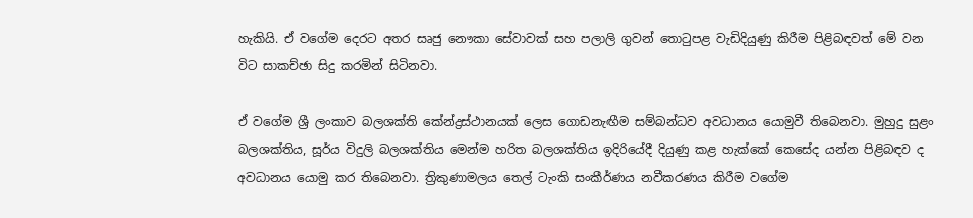හැකියි. ඒ වගේම දෙරට අතර සෘජු නෞකා සේවාවක් සහ පලාලි ගුවන් තොටුපළ වැඩිදියුණු කිරීම පිළිබඳවත් මේ වන විට සාකච්ඡා සිදු කරමින් සිටිනවා.

ඒ වගේම ශ්‍රී ලංකාව බලශක්ති කේන්ද්‍රස්ථානයක් ලෙස ගොඩනැඟීම සම්බන්ධව අවධානය යොමුවී තිබෙනවා. මුහුදු සුළං බලශක්තිය, සූර්ය විදුලි බලශක්තිය මෙන්ම හරිත බලශක්තිය ඉදිරියේදී දියුණු කළ හැක්කේ කෙසේද යන්න පිළිබඳව ද අවධානය යොමු කර තිබෙනවා. ත්‍රිකුණාමලය තෙල් ටැංකි සංකීර්ණය නවීකරණය කිරීම වගේම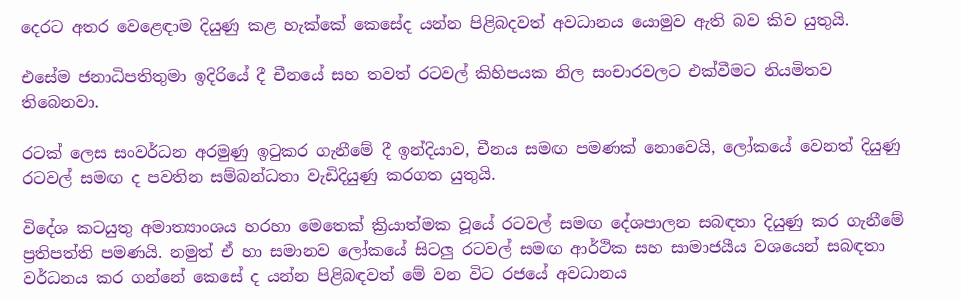දෙරට අතර වෙළෙඳාම දියුණු කළ හැක්කේ කෙසේද යන්න පිළිබදවත් අවධානය යොමුව ඇති බව කිව යුතුයි.

එසේම ජනාධිපතිතුමා ඉදිරියේ දී චීනයේ සහ තවත් රටවල් කිහිපයක නිල සංචාරවලට එක්වීමට නියමිතව තිබෙනවා.

රටක් ලෙස සංවර්ධන අරමුණු ඉටුකර ගැනීමේ දී ඉන්දියාව, චීනය සමඟ පමණක් නොවෙයි, ලෝකයේ වෙනත් දියුණු රටවල් සමඟ ද පවතින සම්බන්ධතා වැඩිදියුණු කරගත යුතුයි.

විදේශ කටයුතු අමාත්‍යාංශය හරහා මෙතෙක් ක්‍රියාත්මක වූයේ රටවල් සමඟ දේශපාලන සබඳතා දියුණු කර ගැනීමේ ප්‍රතිපත්ති පමණයි. නමුත් ඒ හා සමානව ලෝකයේ සිටලු රටවල් සමඟ ආර්ථික සහ සාමාජයීය වශයෙන් සබඳතා වර්ධනය කර ගන්නේ කෙසේ ද යන්න පිළිබඳවත් මේ වන විට රජයේ අවධානය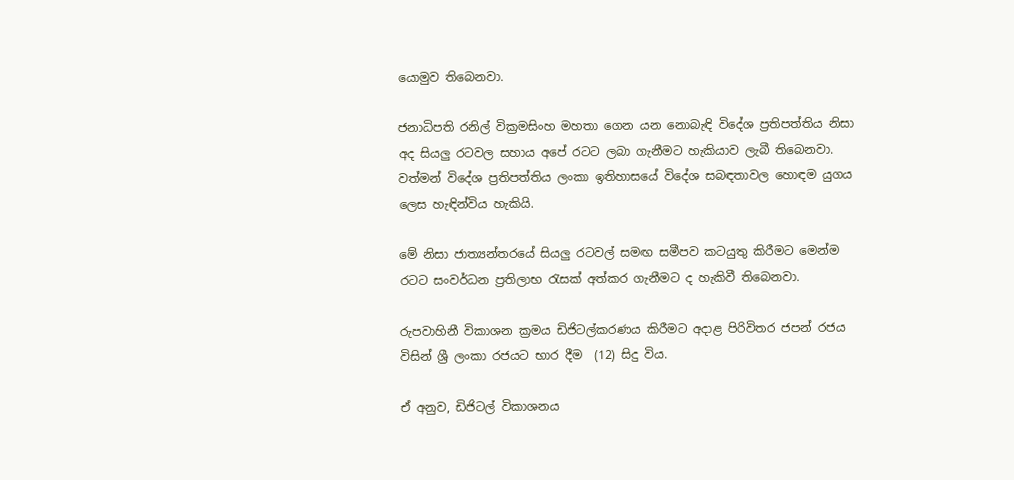යොමුව තිබෙනවා.

ජනාධිපති රනිල් වික්‍රමසිංහ මහතා ගෙන යන නොබැඳි විදේශ ප්‍රතිපත්තිය නිසා අද සියලු රටවල සහාය අපේ රටට ලබා ගැනීමට හැකියාව ලැබී තිබෙනවා. වත්මන් විදේශ ප්‍රතිපත්තිය ලංකා ඉතිහාසයේ විදේශ සබඳතාවල හොඳම යුගය ලෙස හැඳින්විය හැකියි.

මේ නිසා ජාත්‍යන්තරයේ සියලු රටවල් සමඟ සමීපව කටයුතු කිරීමට මෙන්ම රටට සංවර්ධන ප්‍රතිලාභ රැසක් අත්කර ගැනීමට ද හැකිවී තිබෙනවා.

රුපවාහිනී විකාශන ක්‍රමය ඩිජිටල්කරණය කිරීමට අදාළ පිරිවිතර ජපන් රජය විසින් ශ්‍රී ලංකා රජයට භාර දීම  (12) සිදු විය.

ඒ අනුව, ඩිජිටල් විකාශනය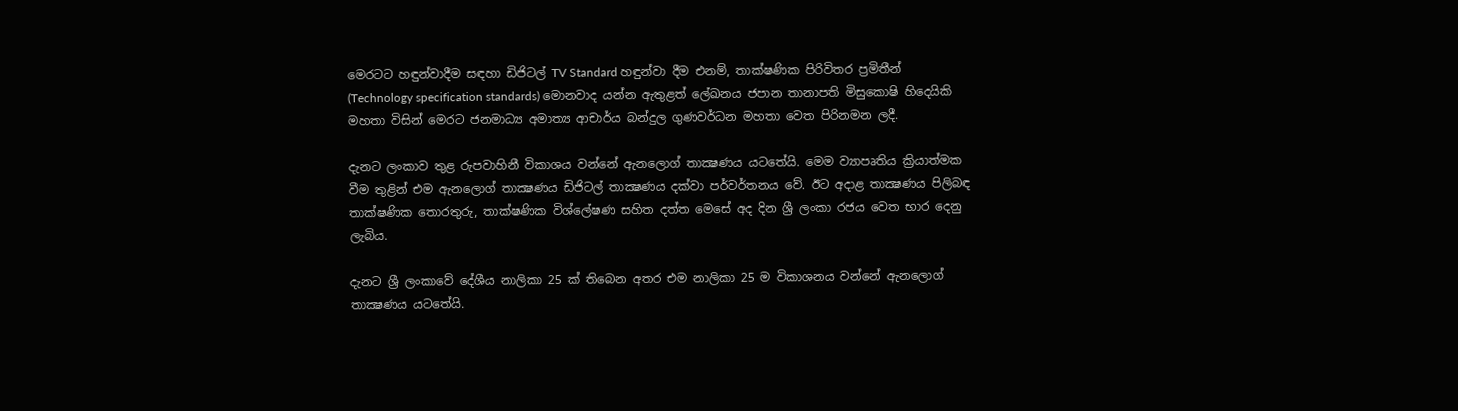මෙරටට හඳුන්වාදීම සඳහා ඩිජිටල් TV Standard හඳුන්වා දීම එනම්, තාක්ෂණික පිරිවිතර ප්‍රමිතීන් (Technology specification standards) මොනවාද යන්න ඇතුළත් ලේඛනය ජපාන තානාපති මිසුකොෂි හිදෙයිකි මහතා විසින් මෙරට ජනමාධ්‍ය අමාත්‍ය ආචාර්ය බන්දුල ගුණවර්ධන මහතා වෙත පිරිනමන ලදී.

දැනට ලංකාව තුළ රුපවාහිනී විකාශය වන්නේ ඇනලොග් තාක්‍ෂණය යටතේයි. මෙම ව්‍යාපෘතිය ක්‍රියාත්මක වීම තුළින් එම ඇනලොග් තාක්‍ෂණය ඩිජිටල් තාක්‍ෂණය දක්වා පර්වර්තනය වේ. ඊට අදාළ තාක්‍ෂණය පිලිබඳ තාක්ෂණික තොරතුරු, තාක්ෂණික විශ්ලේෂණ සහිත දත්ත මෙසේ අද දින ශ්‍රී ලංකා රජය වෙත භාර දෙනු ලැබිය.

දැනට ශ්‍රී ලංකාවේ දේශීය නාලිකා 25 ක් තිබෙන අතර එම නාලිකා 25 ම විකාශනය වන්නේ ඇනලොග් තාක්‍ෂණය යටතේයි.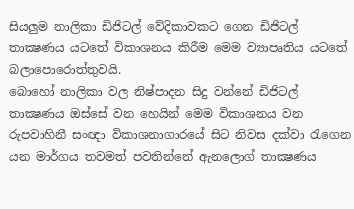සියලුම නාලිකා ඩිජිටල් වේදිකාවකට ගෙන ඩිජිටල් තාක්‍ෂණය යටතේ විකාශනය කිරීම මෙම ව්‍යාපෘතිය යටතේ බලාපොරොත්තුවයි.
බොහෝ නාලිකා වල නිෂ්පාදන සිදු වන්නේ ඩිජිටල් තාක්‍ෂණය ඔස්සේ වන හෙයින් මෙම විකාශනය වන රුපවාහිනී සංඥා විකාශනාගාරයේ සිට නිවස දක්වා රැගෙන යන මාර්ගය තවමත් පවතින්නේ ඇනලොග් තාක්‍ෂණය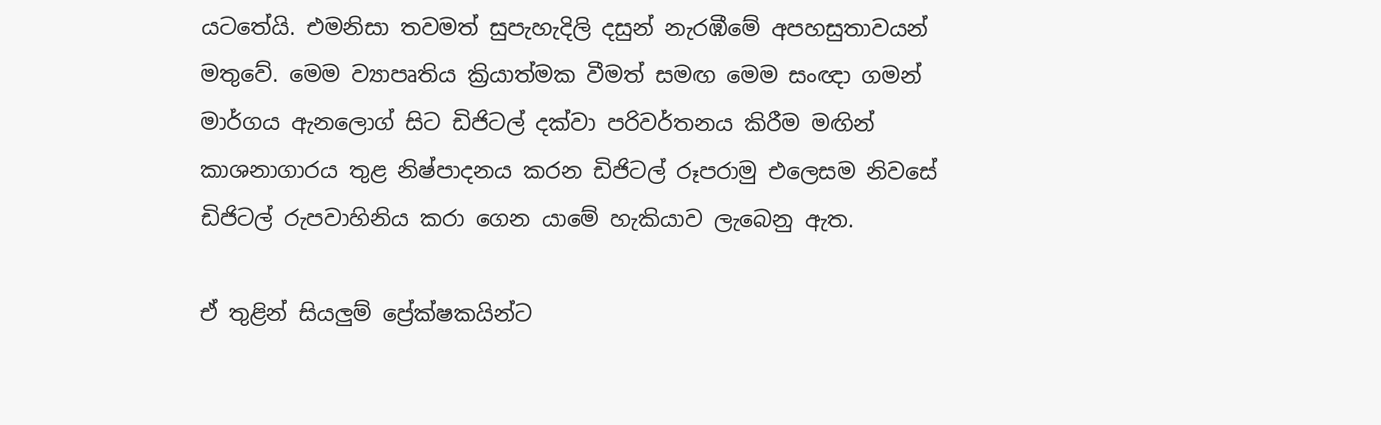යටතේයි. එමනිසා තවමත් සුපැහැදිලි දසුන් නැරඹීමේ අපහසුතාවයන් මතුවේ. මෙම ව්‍යාපෘතිය ක්‍රියාත්මක වීමත් සමඟ මෙම සංඥා ගමන් මාර්ගය ඇනලොග් සිට ඩිජිටල් දක්වා පරිවර්තනය කිරීම මඟින් කාශනාගාරය තුළ නිෂ්පාදනය කරන ඩිජිටල් රූපරාමු එලෙසම නිවසේ ඩිජිටල් රුපවාහිනිය කරා ගෙන යාමේ හැකියාව ලැබෙනු ඇත.

ඒ තුළින් සියලුම් ප්‍රේක්ෂකයින්ට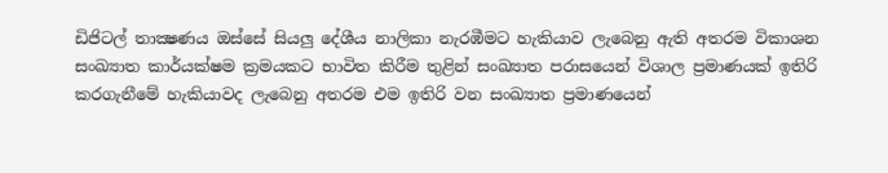ඩිජිටල් තාක්‍ෂණය ඔස්සේ සියලු දේශීය නාලිකා නැරඹීමට හැකියාව ලැබෙනු ඇති අතරම විකාශන සංඛ්‍යාත කාර්යක්ෂම ක්‍රමයකට භාවිත කිරීම තුළින් සංඛ්‍යාත පරාසයෙන් විශාල ප්‍රමාණයක් ඉතිරි කරගැනීමේ හැකියාවද ලැබෙනු අතරම එම ඉතිරි වන සංඛ්‍යාත ප්‍රමාණයෙන්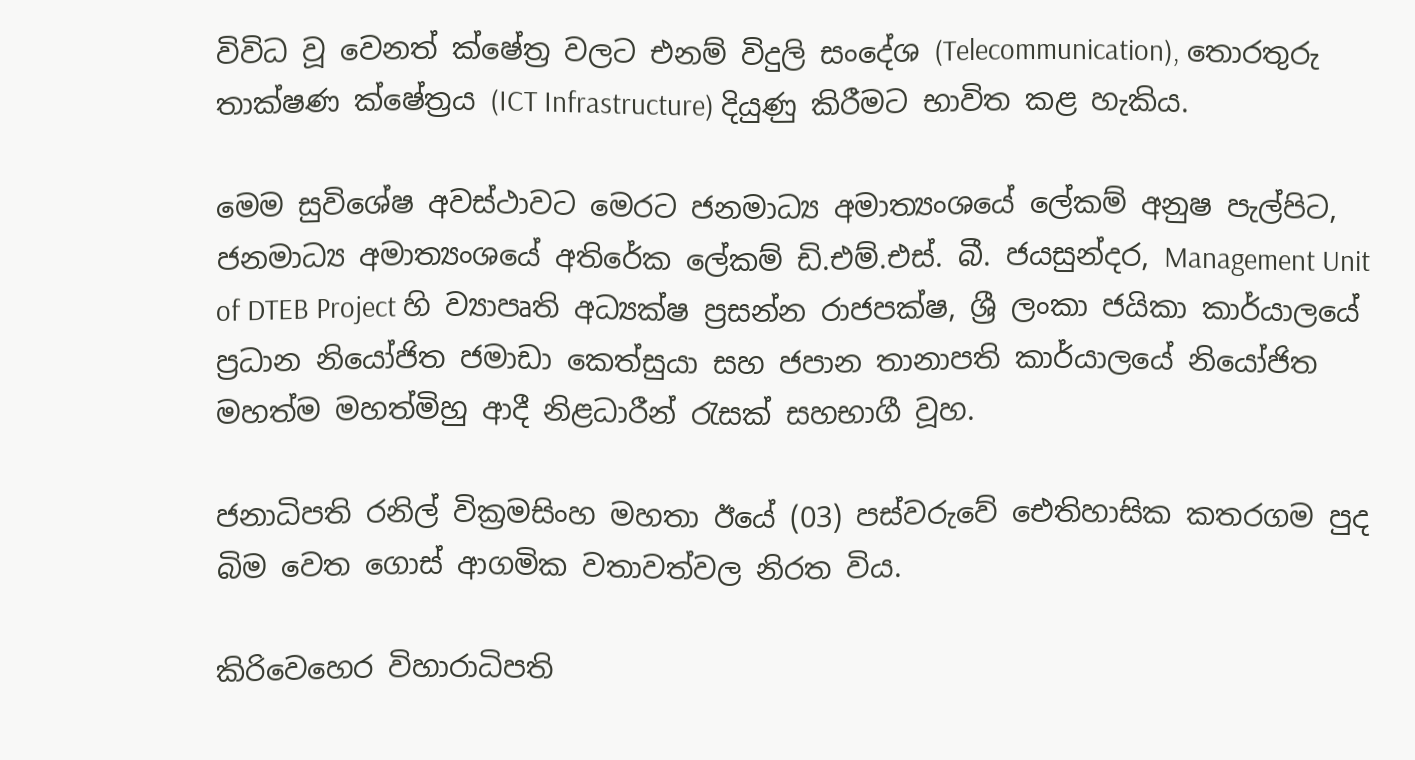විවිධ වූ වෙනත් ක්ෂේත්‍ර වලට එනම් විදුලි සංදේශ (Telecommunication), තොරතුරු තාක්ෂණ ක්ෂේත්‍රය (ICT Infrastructure) දියුණු කිරීමට භාවිත කළ හැකිය.

මෙම සුවිශේෂ අවස්ථාවට මෙරට ජනමාධ්‍ය අමාත්‍යංශයේ ලේකම් අනුෂ පැල්පිට, ජනමාධ්‍ය අමාත්‍යංශයේ අතිරේක ලේකම් ඩි.එම්.එස්. බී. ජයසුන්දර, Management Unit of DTEB Project හි ව්‍යාපෘති අධ්‍යක්ෂ ප්‍රසන්න රාජපක්ෂ, ශ්‍රී ලංකා ජයිකා කාර්යාලයේ ප්‍රධාන නියෝජිත ජමාඩා කෙත්සුයා සහ ජපාන තානාපති කාර්යාලයේ නියෝජිත මහත්ම මහත්මිහු ආදී නිළධාරීන් රැසක් සහභාගී වූහ.

ජනාධිපති රනිල් වික්‍රමසිංහ මහතා ඊයේ (03) පස්වරුවේ ඓතිහාසික කතරගම පුද බිම වෙත ගොස් ආගමික වතාවත්වල නිරත විය.

කිරිවෙහෙර විහාරාධිපති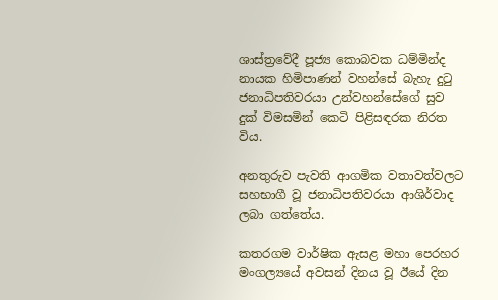ශාස්ත්‍රවේදී පූජ්‍ය කොබවක ධම්මින්ද නායක හිමිපාණන් වහන්සේ බැහැ දුටු ජනාධිපතිවරයා උන්වහන්සේගේ සුව දුක් විමසමින් කෙටි පිළිසඳරක නිරත විය.

අනතුරුව පැවති ආගමික වතාවත්වලට සහභාගී වූ ජනාධිපතිවරයා ආශිර්වාද ලබා ගත්තේය.

කතරගම වාර්ෂික ඇසළ මහා පෙරහර මංගල්‍යයේ අවසන් දිනය වූ ඊයේ දින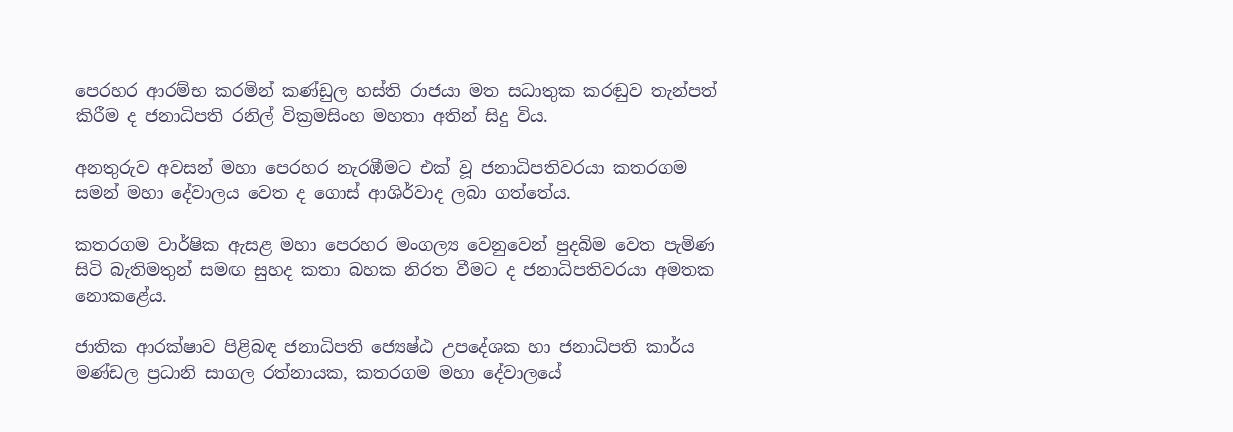පෙරහර ආරම්භ කරමින් කණ්ඩුල හස්ති රාජයා මත සධාතුක කරඬුව තැන්පත් කිරීම ද ජනාධිපති රනිල් වික්‍රමසිංහ මහතා අතින් සිදු විය.

අනතුරුව අවසන් මහා පෙරහර නැරඹීමට එක් වූ ජනාධිපතිවරයා කතරගම සමන් මහා දේවාලය වෙත ද ගොස් ආශිර්වාද ලබා ගත්තේය.

කතරගම වාර්ෂික ඇසළ මහා පෙරහර මංගල්‍ය වෙනුවෙන් පුදබිම වෙත පැමිණ සිටි බැතිමතුන් සමඟ සුහද කතා බහක නිරත වීමට ද ජනාධිපතිවරයා අමතක නොකළේය.

ජාතික ආරක්ෂාව පිළිබඳ ජනාධිපති ජ්‍යෙෂ්ඨ උපදේශක හා ජනාධිපති කාර්ය මණ්ඩල ප්‍රධානි සාගල රත්නායක, කතරගම මහා දේවාලයේ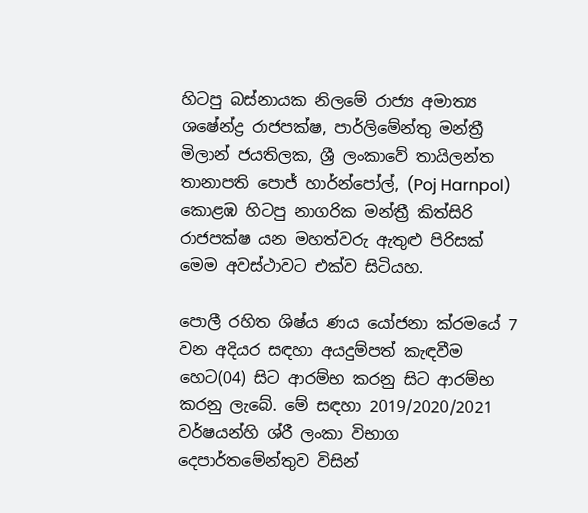හිටපු බස්නායක නිලමේ රාජ්‍ය අමාත්‍ය ශෂේන්ද්‍ර රාජපක්ෂ, පාර්ලිමේන්තු මන්ත්‍රී මිලාන් ජයතිලක, ශ්‍රී ලංකාවේ තායිලන්ත තානාපති පොජ් හාර්න්පෝල්, (Poj Harnpol) කොළඹ හිටපු නාගරික මන්ත්‍රී කිත්සිරි රාජපක්ෂ යන මහත්වරු ඇතුළු පිරිසක් මෙම අවස්ථාවට එක්ව සිටියහ.

පොලී රහිත ශිෂ්ය ණය යෝජනා ක්රමයේ 7 වන අදියර සඳහා අයදුම්පත් කැඳවීම හෙට(04) සිට ආරම්භ කරනු සිට ආරම්භ කරනු ලැබේ. මේ සඳහා 2019/2020/2021 වර්ෂයන්හි ශ්රී ලංකා විභාග දෙපාර්තමේන්තුව විසින්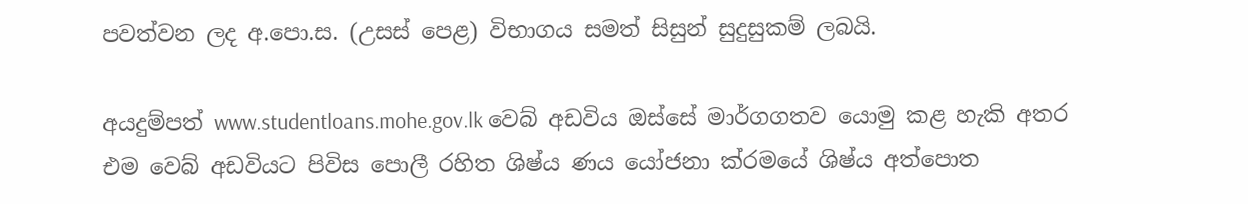පවත්වන ලද අ.පො.ස. (උසස් පෙළ) විභාගය සමත් සිසුන් සුදුසුකම් ලබයි.

අයදුම්පත් www.studentloans.mohe.gov.lk වෙබ් අඩවිය ඔස්සේ මාර්ගගතව යොමු කළ හැකි අතර එම වෙබ් අඩවියට පිවිස පොලී රහිත ශිෂ්ය ණය යෝජනා ක්රමයේ ශිෂ්ය අත්පොත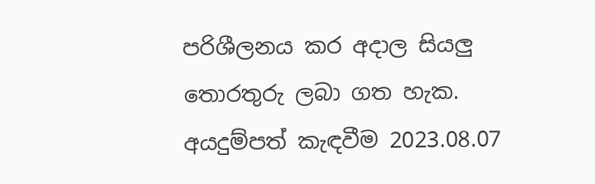පරිශීලනය කර අදාල සියලු තොරතුරු ලබා ගත හැක.
අයදුම්පත් කැඳවීම 2023.08.07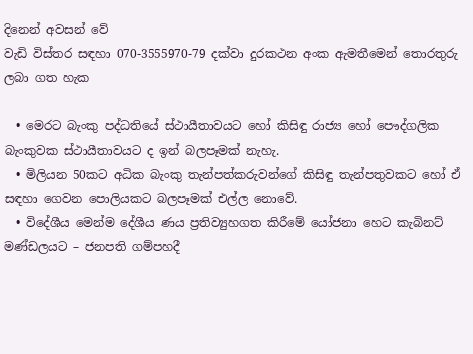දිනෙන් අවසන් වේ
වැඩි විස්තර සඳහා 070-3555970-79 දක්වා දුරකථන අංක ඇමතීමෙන් තොරතුරු ලබා ගත හැක

  • මෙරට බැංකු පද්ධතියේ ස්ථායීතාවයට හෝ කිසිඳු රාජ්‍ය හෝ පෞද්ගලික බැංකුවක ස්ථායීතාවයට ද ඉන් බලපෑමක් නැහැ.
  • මිලියන 50කට අධික බැංකු තැන්පත්කරුවන්ගේ කිසිඳු තැන්පතුවකට හෝ ඒ සඳහා ගෙවන පොලියකට බලපෑමක් එල්ල නොවේ.
  • විදේශීය මෙන්ම දේශීය ණය ප්‍රතිව්‍යුහගත කිරීමේ යෝජනා හෙට කැබිනට් මණ්ඩලයට – ජනපති ගම්පහදී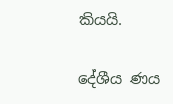කියයි.

දේශීය ණය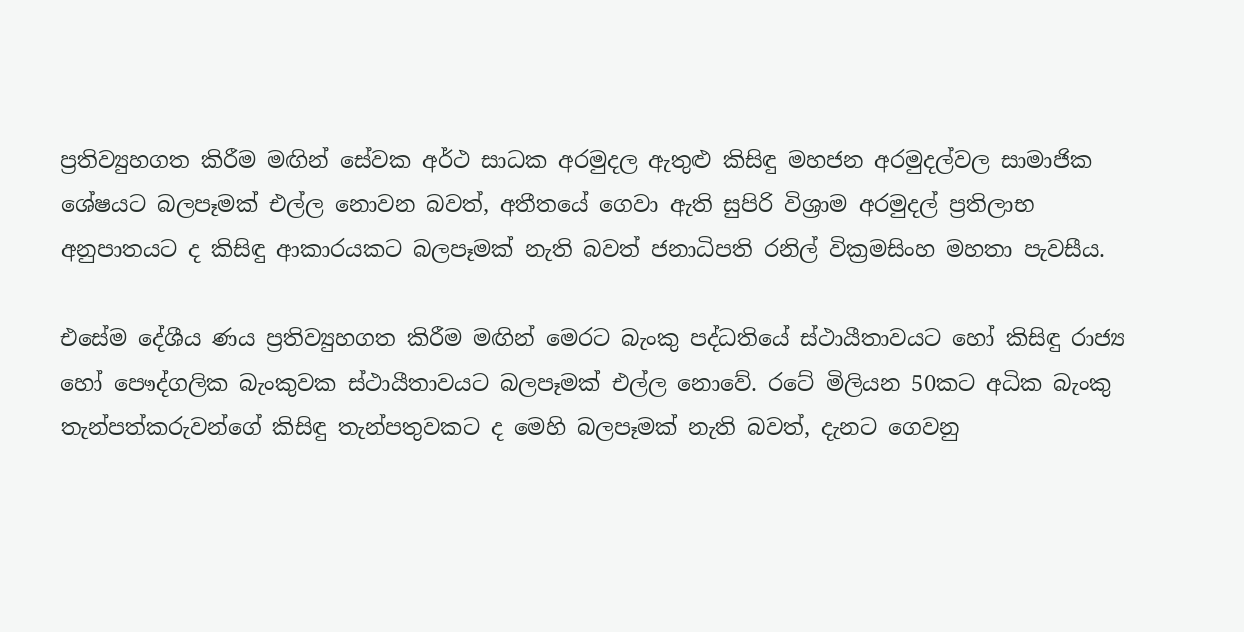ප්‍රතිව්‍යුහගත කිරීම මඟින් සේවක අර්ථ සාධක අරමුදල ඇතුළු කිසිඳු මහජන අරමුදල්වල සාමාජික ශේෂයට බලපෑමක් එල්ල නොවන බවත්, අතීතයේ ගෙවා ඇති සුපිරි විශ්‍රාම අරමුදල් ප්‍රතිලාභ අනුපාතයට ද කිසිඳු ආකාරයකට බලපෑමක් නැති බවත් ජනාධිපති රනිල් වික්‍රමසිංහ මහතා පැවසීය.

එසේම දේශීය ණය ප්‍රතිව්‍යුහගත කිරීම මඟින් මෙරට බැංකු පද්ධතියේ ස්ථායීතාවයට හෝ කිසිඳු රාජ්‍ය හෝ පෞද්ගලික බැංකුවක ස්ථායීතාවයට බලපෑමක් එල්ල නොවේ. රටේ මිලියන 50කට අධික බැංකු තැන්පත්කරුවන්ගේ කිසිඳු තැන්පතුවකට ද මෙහි බලපෑමක් නැති බවත්, දැනට ගෙවනු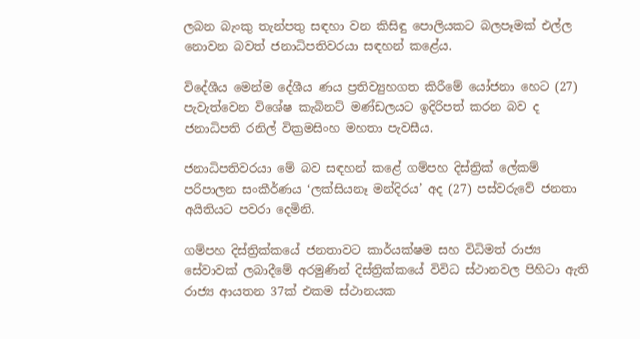ලබන බැංකු තැන්පතු සඳහා වන කිසිඳු පොලියකට බලපෑමක් එල්ල නොවන බවත් ජනාධිපතිවරයා සඳහන් කළේය.

විදේශීය මෙන්ම දේශීය ණය ප්‍රතිව්‍යුහගත කිරීමේ යෝජනා හෙට (27) පැවැත්වෙන විශේෂ කැබිනට් මණ්ඩලයට ඉදිරිපත් කරන බව ද ජනාධිපති රනිල් වික්‍රමසිංහ මහතා පැවසීය.

ජනාධිපතිවරයා මේ බව සඳහන් කළේ ගම්පහ දිස්ත්‍රික් ලේකම් පරිපාලන සංකීර්ණය ‘ලක්සියනෑ මන්දිරය’ අද (27) පස්වරුවේ ජනතා අයිතියට පවරා දෙමිනි.

ගම්පහ දිස්ත්‍රික්කයේ ජනතාවට කාර්යක්ෂම සහ විධිමත් රාජ්‍ය සේවාවක් ලබාදීමේ අරමුණින් දිස්ත්‍රික්කයේ විවිධ ස්ථානවල පිහිටා ඇති රාජ්‍ය ආයතන 37ක් එකම ස්ථානයක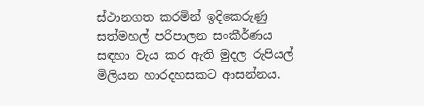ස්ථානගත කරමින් ඉදිකෙරුණු සත්මහල් පරිපාලන සංකීර්ණය සඳහා වැය කර ඇති මුදල රුපියල් මිලියන හාරදහසකට ආසන්නය.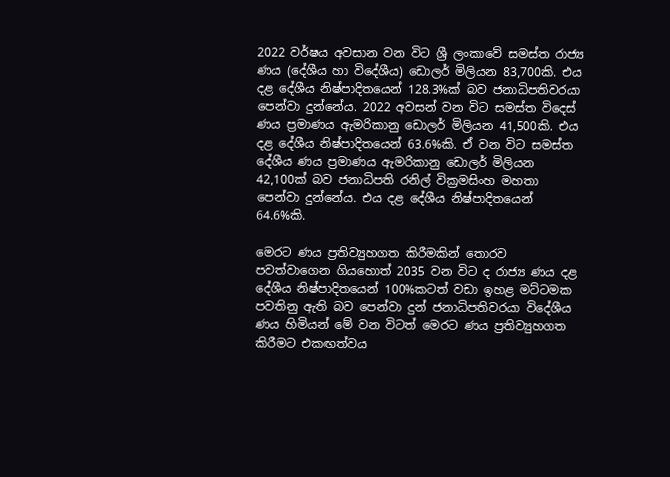2022 වර්ෂය අවසාන වන විට ශ්‍රී ලංකාවේ සමස්ත රාජ්‍ය ණය (දේශීය හා විදේශීය) ඩොලර් මිලියන 83,700කි. එය දළ දේශීය නිෂ්පාදිතයෙන් 128.3%ක් බව ජනාධිපතිවරයා පෙන්වා දුන්නේය. 2022 අවසන් වන විට සමස්ත විදෙස් ණය ප්‍රමාණය ඇමරිකානු ඩොලර් මිලියන 41,500කි. එය දළ දේශීය නිෂ්පාදිතයෙන් 63.6%කි. ඒ වන විට සමස්ත දේශීය ණය ප්‍රමාණය ඇමරිකානු ඩොලර් මිලියන 42,100ක් බව ජනාධිපති රනිල් වික්‍රමසිංහ මහතා පෙන්වා දුන්නේය. එය දළ දේශීය නිෂ්පාදිතයෙන් 64.6%කි.

මෙරට ණය ප්‍රතිව්‍යුහගත කිරීමකින් තොරව පවත්වාගෙන ගියහොත් 2035 වන විට ද රාජ්‍ය ණය දළ දේශීය නිෂ්පාදිතයෙන් 100%කටත් වඩා ඉහළ මට්ටමක පවතිනු ඇති බව පෙන්වා දුන් ජනාධිපතිවරයා විදේශීය ණය හිමියන් මේ වන විටත් මෙරට ණය ප්‍රතිව්‍යුහගත කිරීමට එකඟත්වය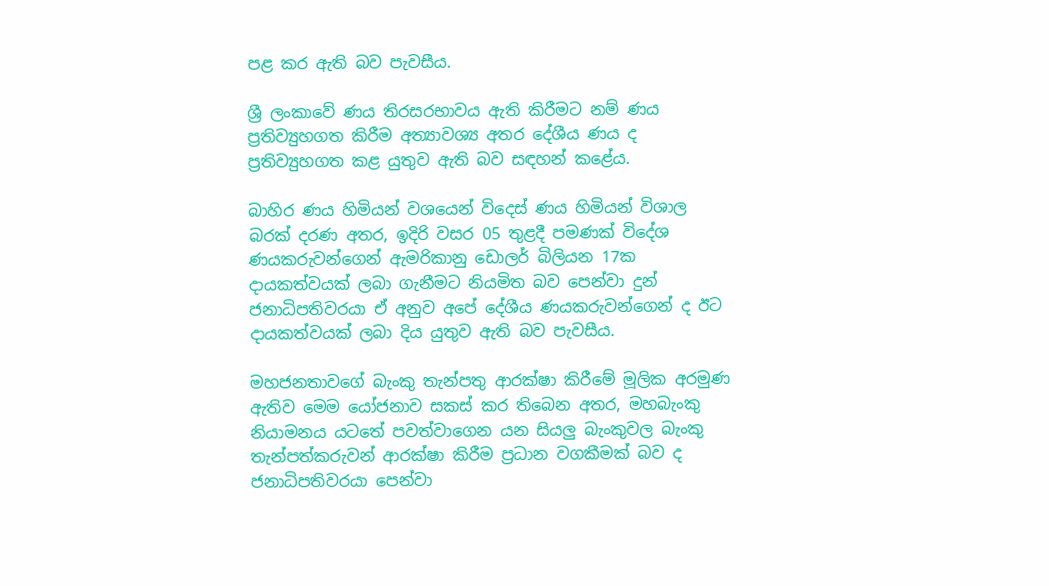පළ කර ඇති බව පැවසීය.

ශ්‍රී ලංකාවේ ණය තිරසරභාවය ඇති කිරීමට නම් ණය ප්‍රතිව්‍යුහගත කිරීම අත්‍යාවශ්‍ය අතර දේශීය ණය ද ප්‍රතිව්‍යුහගත කළ යුතුව ඇති බව සඳහන් කළේය.

බාහිර ණය හිමියන් වශයෙන් විදෙස් ණය හිමියන් විශාල බරක් දරණ අතර, ඉදිරි වසර 05 තුළදී පමණක් විදේශ ණයකරුවන්ගෙන් ඇමරිකානු ඩොලර් බිලියන 17ක දායකත්වයක් ලබා ගැනීමට නියමිත බව පෙන්වා දුන් ජනාධිපතිවරයා ඒ අනුව අපේ දේශීය ණයකරුවන්ගෙන් ද ඊට දායකත්වයක් ලබා දිය යුතුව ඇති බව පැවසීය.

මහජනතාවගේ බැංකු තැන්පතු ආරක්ෂා කිරීමේ මූලික අරමුණ ඇතිව මෙම යෝජනාව සකස් කර තිබෙන අතර, මහබැංකු නියාමනය යටතේ පවත්වාගෙන යන සියලු බැංකුවල බැංකු තැන්පත්කරුවන් ආරක්ෂා කිරීම ප්‍රධාන වගකීමක් බව ද ජනාධිපතිවරයා පෙන්වා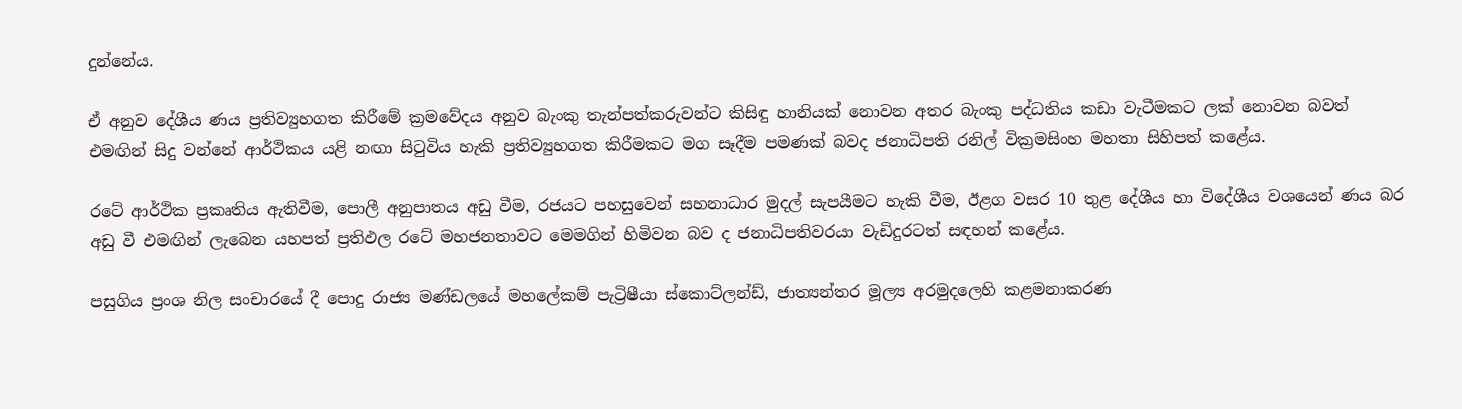දුන්නේය.

ඒ අනුව දේශීය ණය ප්‍රතිව්‍යුහගත කිරීමේ ක්‍රමවේදය අනුව බැංකු තැන්පත්කරුවන්ට කිසිඳු හානියක් නොවන අතර බැංකු පද්ධතිය කඩා වැටීමකට ලක් නොවන බවත් එමඟින් සිදු වන්නේ ආර්ථිකය යළි නඟා සිටුවිය හැකි ප්‍රතිව්‍යුහගත කිරීමකට මග සෑදීම පමණක් බවද ජනාධිපති රනිල් වික්‍රමසිංහ මහතා සිහිපත් කළේය.

රටේ ආර්ථික ප්‍රකෘතිය ඇතිවීම, පොලී අනුපාතය අඩු වීම, රජයට පහසුවෙන් සහනාධාර මුදල් සැපයීමට හැකි වීම, ඊළග වසර 10 තුළ දේශීය හා විදේශීය වශයෙන් ණය බර අඩු වී එමඟින් ලැබෙන යහපත් ප්‍රතිඵල රටේ මහජනතාවට මෙමගින් හිමිවන බව ද ජනාධිපතිවරයා වැඩිදුරටත් සඳහන් කළේය.

පසුගිය ප්‍රංශ නිල සංචාරයේ දී පොදු රාජ්‍ය මණ්ඩලයේ මහලේකම් පැට්‍රිෂීයා ස්කොට්ලන්ඩ්, ජාත්‍යන්තර මූල්‍ය අරමුදලෙහි කළමනාකරණ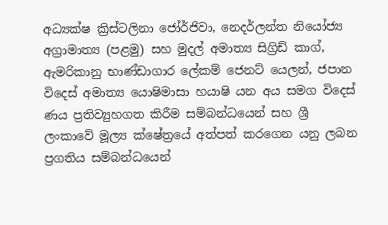අධ්‍යක්ෂ ක්‍රිස්ටලිනා ජෝර්ජිවා, නෙදර්ලන්ත නියෝජ්‍ය අග්‍රාමාත්‍ය (පළමු) සහ මුදල් අමාත්‍ය සිග්‍රිඩ් කාග්, ඇමරිකානු භාණ්ඩාගාර ලේකම් ජෙනට් යෙලන්, ජපාන විදෙස් අමාත්‍ය යොෂිමාසා හයාෂි යන අය සමග විදෙස් ණය ප්‍රතිව්‍යුහගත කිරීම සම්බන්ධයෙන් සහ ශ්‍රී ලංකාවේ මූල්‍ය ක්ෂේත්‍රයේ අත්පත් කරගෙන යනු ලබන ප්‍රගතිය සම්බන්ධයෙන්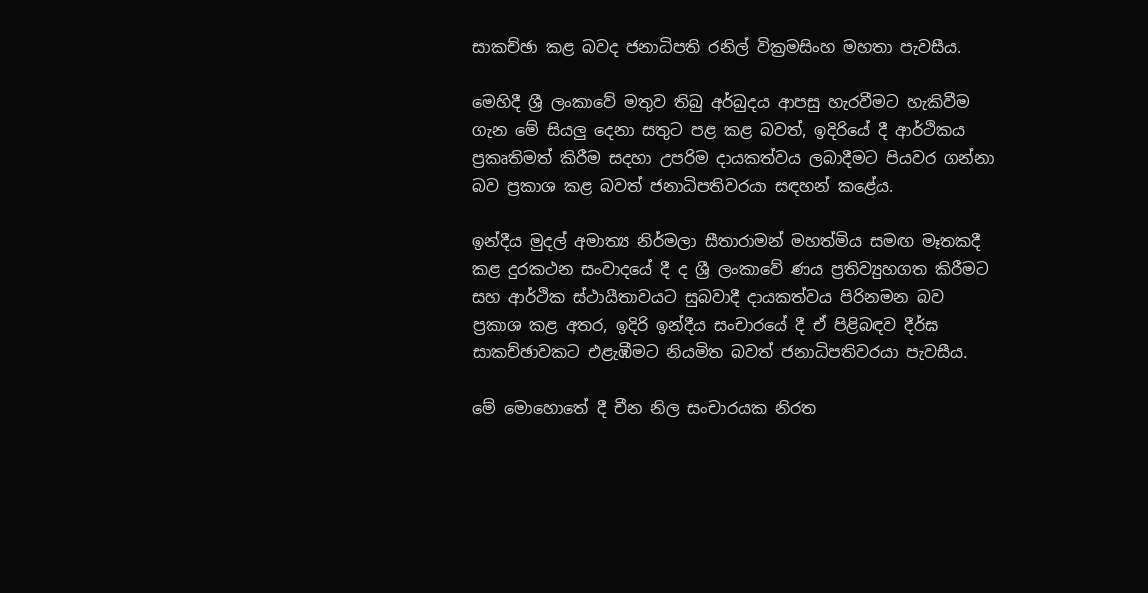සාකච්ඡා කළ බවද ජනාධිපති රනිල් වික්‍රමසිංහ මහතා පැවසීය.

මෙහිදී ශ්‍රී ලංකාවේ මතුව තිබු අර්බුදය ආපසු හැරවීමට හැකිවීම ගැන මේ සියලු දෙනා සතුට පළ කළ බවත්, ඉදිරියේ දී ආර්ථිකය ප්‍රකෘතිමත් කිරීම සදහා උපරිම දායකත්වය ලබාදීමට පියවර ගන්නා බව ප්‍රකාශ කළ බවත් ජනාධිපතිවරයා සඳහන් කළේය.

ඉන්දීය මුදල් අමාත්‍ය නිර්මලා සීතාරාමන් මහත්මිය සමඟ මෑතකදී කළ දුරකථන සංවාදයේ දී ද ශ්‍රී ලංකාවේ ණය ප්‍රතිව්‍යුහගත කිරීමට සහ ආර්ථික ස්ථායීතාවයට සුබවාදී දායකත්වය පිරිනමන බව ප්‍රකාශ කළ අතර, ඉදිරි ඉන්දීය සංචාරයේ දී ඒ පිළිබඳව දීර්ඝ සාකච්ඡාවකට එළැඹීමට නියමිත බවත් ජනාධිපතිවරයා පැවසීය.

මේ මොහොතේ දී චීන නිල සංචාරයක නිරත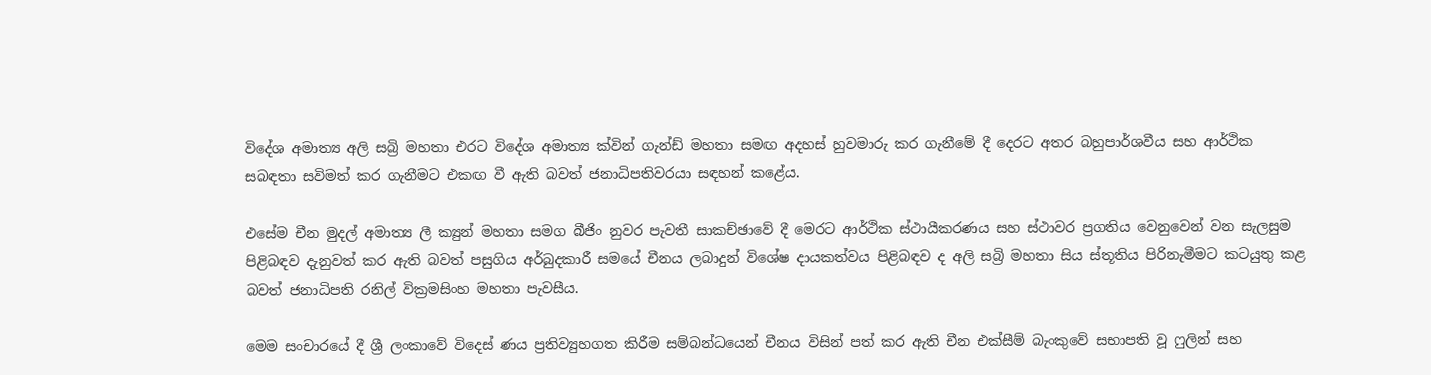විදේශ අමාත්‍ය අලි සබ්‍රි මහතා එරට විදේශ අමාත්‍ය ක්වින් ගැන්ඩ් මහතා සමඟ අදහස් හුවමාරු කර ගැනීමේ දී දෙරට අතර බහුපාර්ශවීය සහ ආර්ථික සබඳතා සවිමත් කර ගැනීමට එකඟ වී ඇති බවත් ජනාධිපතිවරයා සඳහන් කළේය.

එසේම චීන මුදල් අමාත්‍ය ලී ක්‍යුන් මහතා සමග බීජිං නුවර පැවතී සාකච්ඡාවේ දී මෙරට ආර්ථික ස්ථායීකරණය සහ ස්ථාවර ප්‍රගතිය වෙනුවෙන් වන සැලසුම පිළිබඳව දැනුවත් කර ඇති බවත් පසුගිය අර්බුදකාරී සමයේ චීනය ලබාදුන් විශේෂ දායකත්වය පිළිබඳව ද අලි සබ්‍රි මහතා සිය ස්තූතිය පිරිනැමීමට කටයුතු කළ බවත් ජනාධිපති රනිල් වික්‍රමසිංහ මහතා පැවසීය.

මෙම සංචාරයේ දී ශ්‍රී ලංකාවේ විදෙස් ණය ප්‍රතිව්‍යුහගත කිරීම සම්බන්ධයෙන් චීනය විසින් පත් කර ඇති චීන එක්සීම් බැංකුවේ සභාපති වූ ෆුලින් සහ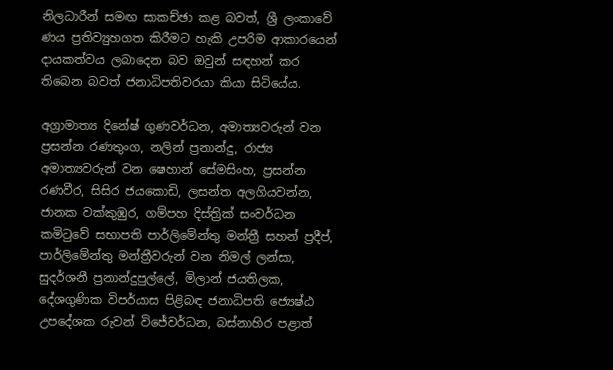නිලධාරීන් සමඟ සාකච්ඡා කළ බවත්, ශ්‍රී ලංකාවේ ණය ප්‍රතිව්‍යුහගත කිරීමට හැකි උපරිම ආකාරයෙන් දායකත්වය ලබාදෙන බව ඔවුන් සඳහන් කර තිබෙන බවත් ජනාධිපතිවරයා කියා සිටියේය.

අග්‍රාමාත්‍ය දිනේෂ් ගුණවර්ධන, අමාත්‍යවරුන් වන ප්‍රසන්න රණතුංග, නලින් ප්‍රනාන්දු, රාජ්‍ය අමාත්‍යවරුන් වන ෂෙහාන් සේමසිංහ, ප්‍රසන්න රණවීර, සිසිර ජයකොඩි, ලසන්ත අලගියවන්න, ජානක වක්කුඹුර, ගම්පහ දිස්ත්‍රික් සංවර්ධන කමිටුවේ සභාපති පාර්ලිමේන්තු මන්ත්‍රී සහන් ප්‍රදීප්, පාර්ලිමේන්තු මන්ත්‍රීවරුන් වන නිමල් ලන්සා, සුදර්ශනී ප්‍රනාන්දුපුල්ලේ, මිලාන් ජයතිලක, දේශගුණික විපර්යාස පිළිබඳ ජනාධිපති ජ්‍යෙෂ්ඨ උපදේශක රුවන් විජේවර්ධන, බස්නාහිර පළාත්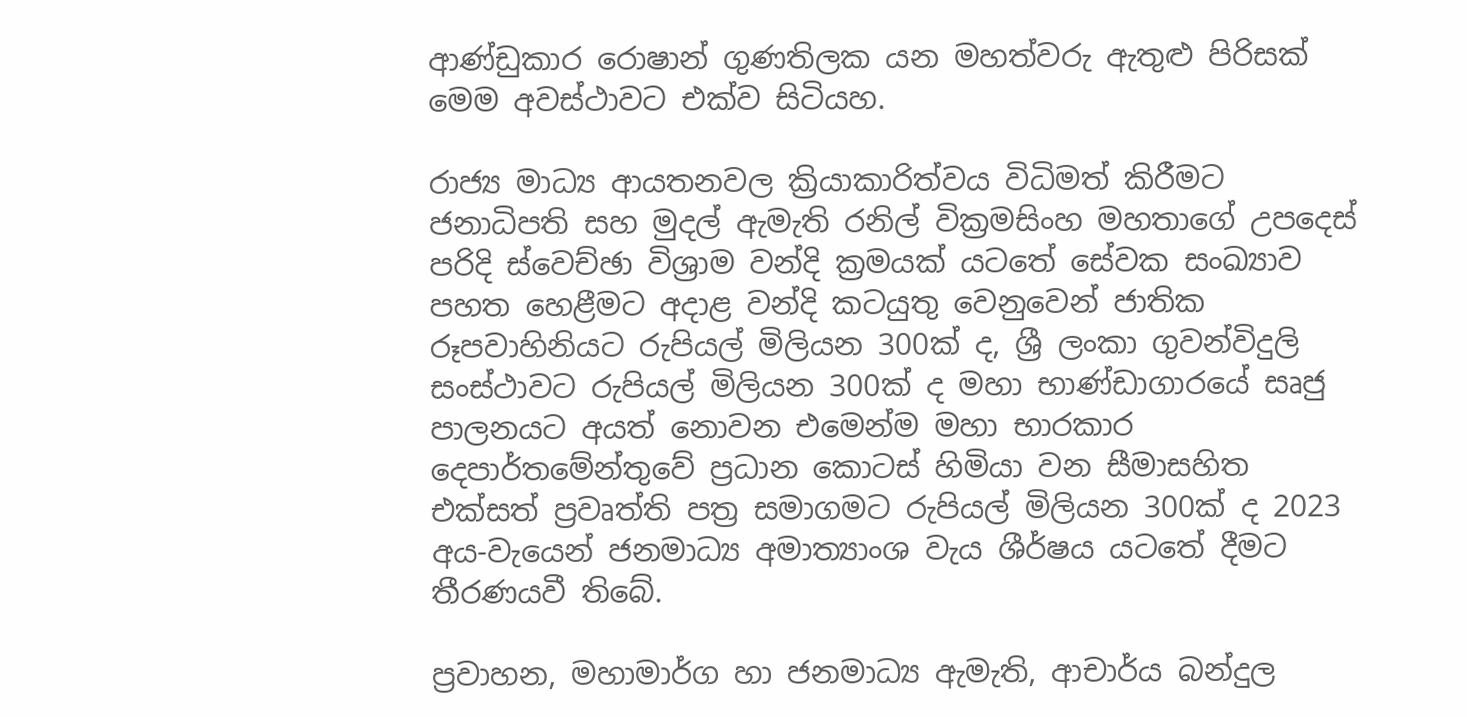ආණ්ඩුකාර රොෂාන් ගුණතිලක යන මහත්වරු ඇතුළු පිරිසක් මෙම අවස්ථාවට එක්ව සිටියහ.

රාජ්‍ය මාධ්‍ය ආයතනවල ක්‍රියාකාරිත්වය විධිමත් කිරීමට ජනාධිපති සහ මුදල් ඇමැති රනිල් වික්‍රමසිංහ මහතාගේ උපදෙස් පරිදි ස්වෙච්ඡා විශ්‍රාම වන්දි ක්‍රමයක් යටතේ සේවක සංඛ්‍යාව පහත හෙළීමට අදාළ වන්දි කටයුතු වෙනුවෙන් ජාතික රූපවාහිනියට රුපියල් මිලියන 300ක් ද, ශ්‍රී ලංකා ගුවන්විදුලි සංස්ථාවට රුපියල් මිලියන 300ක් ද මහා භාණ්ඩාගාරයේ සෘජු පාලනයට අයත් නොවන එමෙන්ම මහා භාරකාර දෙපාර්තමේන්තුවේ ප්‍රධාන කොටස් හිමියා වන සීමාසහිත එක්සත් ප්‍රවෘත්ති පත්‍ර සමාගමට රුපියල් මිලියන 300ක් ද 2023 අය-වැයෙන් ජනමාධ්‍ය අමාත්‍යාංශ වැය ශීර්ෂය යටතේ දීමට තීරණයවී තිබේ.

ප්‍රවාහන, මහාමාර්ග හා ජනමාධ්‍ය ඇමැති, ආචාර්ය බන්දුල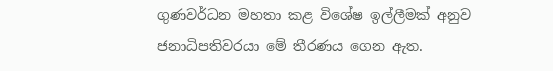ගුණවර්ධන මහතා කළ විශේෂ ඉල්ලීමක් අනුව ජනාධිපතිවරයා මේ තීරණය ගෙන ඇත.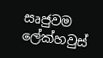සෘජුවම ලේක්හවුස්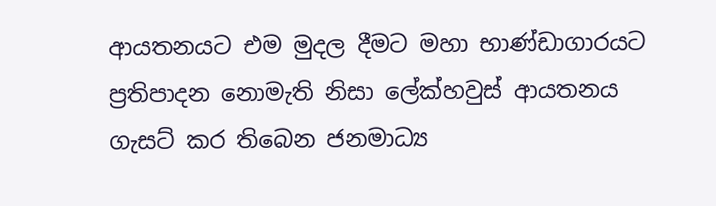ආයතනයට එම මුදල දීමට මහා භාණ්ඩාගාරයට ප්‍රතිපාදන නොමැති නිසා ලේක්හවුස් ආයතනය ගැසට් කර තිබෙන ජනමාධ්‍ය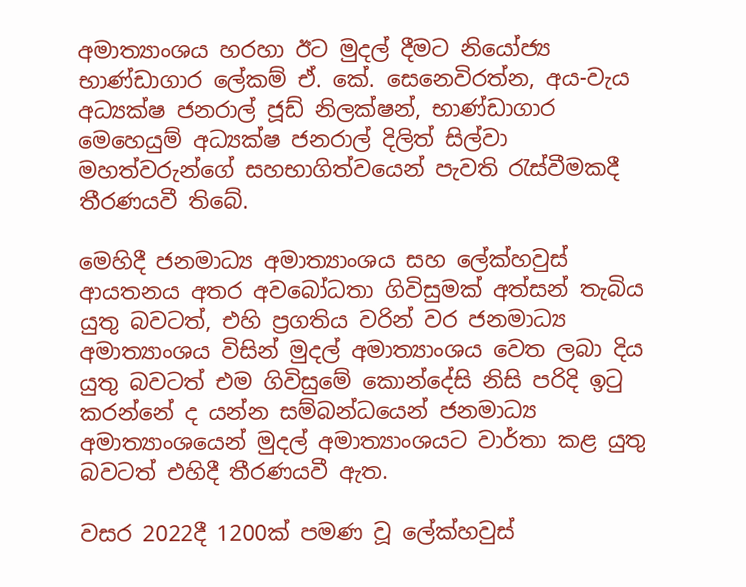අමාත්‍යාංශය හරහා ඊට මුදල් දීමට නියෝජ්‍ය භාණ්ඩාගාර ලේකම් ඒ. කේ. සෙනෙවිරත්න, අය-වැය අධ්‍යක්ෂ ජනරාල් ජූඩ් නිලක්ෂන්, භාණ්ඩාගාර මෙහෙයුම් අධ්‍යක්ෂ ජනරාල් දිලිත් සිල්වා මහත්වරුන්ගේ සහභාගිත්වයෙන් පැවති රැස්වීමකදී තීරණයවී තිබේ.

මෙහිදී ජනමාධ්‍ය අමාත්‍යාංශය සහ ලේක්හවුස් ආයතනය අතර අවබෝධතා ගිවිසුමක් අත්සන් තැබිය යුතු බවටත්, එහි ප්‍රගතිය වරින් වර ජනමාධ්‍ය අමාත්‍යාංශය විසින් මුදල් අමාත්‍යාංශය වෙත ලබා දිය යුතු බවටත් එම ගිවිසුමේ කොන්දේසි නිසි පරිදි ඉටු කරන්නේ ද යන්න සම්බන්ධයෙන් ජනමාධ්‍ය අමාත්‍යාංශයෙන් මුදල් අමාත්‍යාංශයට වාර්තා කළ යුතු බවටත් එහිදී තීරණයවී ඇත.

වසර 2022දී 1200ක් පමණ වූ ලේක්හවුස්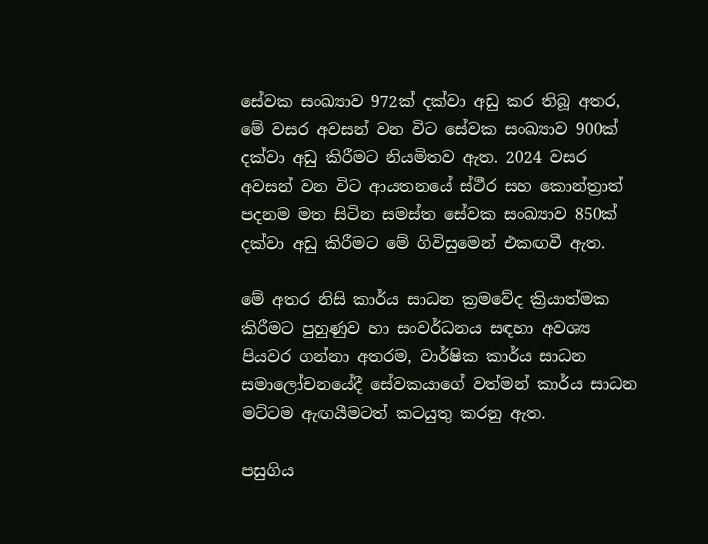සේවක සංඛ්‍යාව 972ක් දක්වා අඩු කර තිබූ අතර, මේ වසර අවසන් වන විට සේවක සංඛ්‍යාව 900ක් දක්වා අඩු කිරීමට නියමිතව ඇත. 2024 වසර අවසන් වන විට ආයතනයේ ස්ථීර සහ කොන්ත්‍රාත් පදනම මත සිටින සමස්ත සේවක සංඛ්‍යාව 850ක් දක්වා අඩු කිරීමට මේ ගිවිසුමෙන් එකඟවී ඇත.

මේ අතර නිසි කාර්ය සාධන ක්‍රමවේද ක්‍රියාත්මක කිරීමට පුහුණුව හා සංවර්ධනය සඳහා අවශ්‍ය පියවර ගන්නා අතරම, වාර්ෂික කාර්ය සාධන සමාලෝචනයේදී සේවකයාගේ වත්මන් කාර්ය සාධන මට්ටම ඇඟයීමටත් කටයුතු කරනු ඇත.

පසුගිය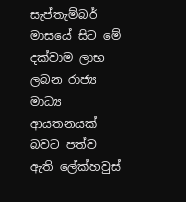සැප්තැම්බර් මාසයේ සිට මේ දක්වාම ලාභ ලබන රාජ්‍ය මාධ්‍ය ආයතනයක් බවට පත්ව ඇති ලේක්හවුස්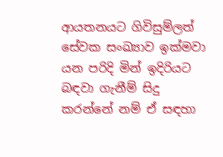ආයතනයට ගිවිසුම්ලත් සේවක සංඛ්‍යාව ඉක්මවා යන පරිදි මින් ඉදිරියට බඳවා ගැනීම් සිදු කරන්නේ නම් ඒ සඳහා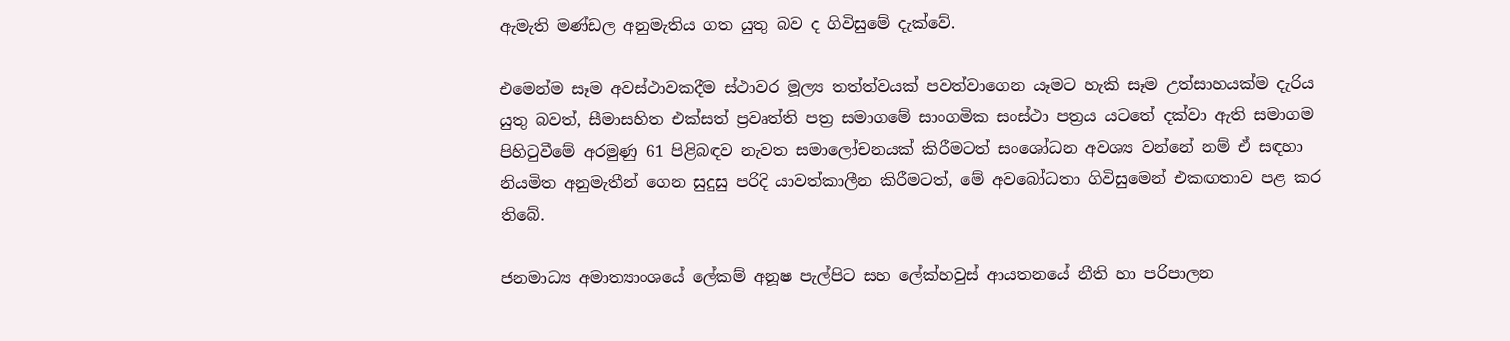ඇමැති මණ්ඩල අනුමැතිය ගත යුතු බව ද ගිවිසුමේ දැක්වේ.

එමෙන්ම සෑම අවස්ථාවකදීම ස්ථාවර මූල්‍ය තත්ත්වයක් පවත්වාගෙන යෑමට හැකි සෑම උත්සාහයක්ම දැරිය යුතු බවත්, සීමාසහිත එක්සත් ප්‍රවෘත්ති පත්‍ර සමාගමේ සාංගමික සංස්ථා පත්‍රය යටතේ දක්වා ඇති සමාගම පිහිටුවීමේ අරමුණු 61 පිළිබඳව නැවත සමාලෝචනයක් කිරීමටත් සංශෝධන අවශ්‍ය වන්නේ නම් ඒ සඳහා නියමිත අනුමැතීන් ගෙන සුදුසු පරිදි යාවත්කාලීන කිරීමටත්, මේ අවබෝධතා ගිවිසුමෙන් එකඟතාව පළ කර තිබේ.

ජනමාධ්‍ය අමාත්‍යාංශයේ ලේකම් අනූෂ පැල්පිට සහ ලේක්හවුස් ආයතනයේ නීති හා පරිපාලන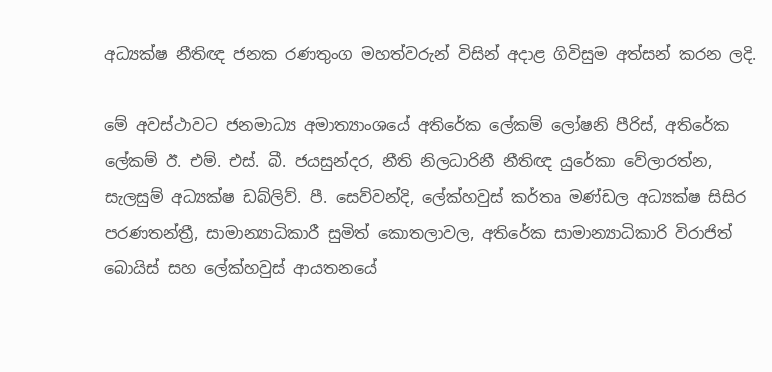අධ්‍යක්ෂ නීතිඥ ජනක රණතුංග මහත්වරුන් විසින් අදාළ ගිවිසුම අත්සන් කරන ලදි.

මේ අවස්ථාවට ජනමාධ්‍ය අමාත්‍යාංශයේ අතිරේක ලේකම් ලෝෂනි පීරිස්, අතිරේක ලේකම් ඊ. එම්. එස්. බී. ජයසුන්දර, නීති නිලධාරිනී නීතිඥ යුරේකා වේලාරත්න, සැලසුම් අධ්‍යක්ෂ ඩබ්ලිව්. පී. සෙව්වන්දි, ලේක්හවුස් කර්තෘ මණ්ඩල අධ්‍යක්ෂ සිසිර පරණතන්ත්‍රී, සාමාන්‍යාධිකාරී සුමිත් කොතලාවල, අතිරේක සාමාන්‍යාධිකාරි විරාජිත් බොයිස් සහ ලේක්හවුස් ආයතනයේ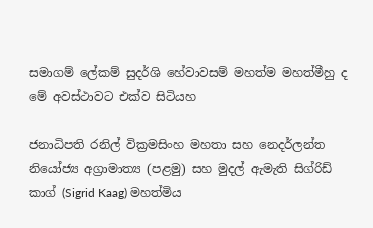සමාගම් ලේකම් සුදර්ශි හේවාවසම් මහත්ම මහත්මීහු ද මේ අවස්ථාවට එක්ව සිටියහ

ජනාධිපති රනිල් වික්‍රමසිංහ මහතා සහ නෙදර්ලන්ත නියෝජ්‍ය අග්‍රාමාත්‍ය (පළමු) සහ මුදල් ඇමැති සිග්රිඩ් කාග් (Sigrid Kaag) මහත්මිය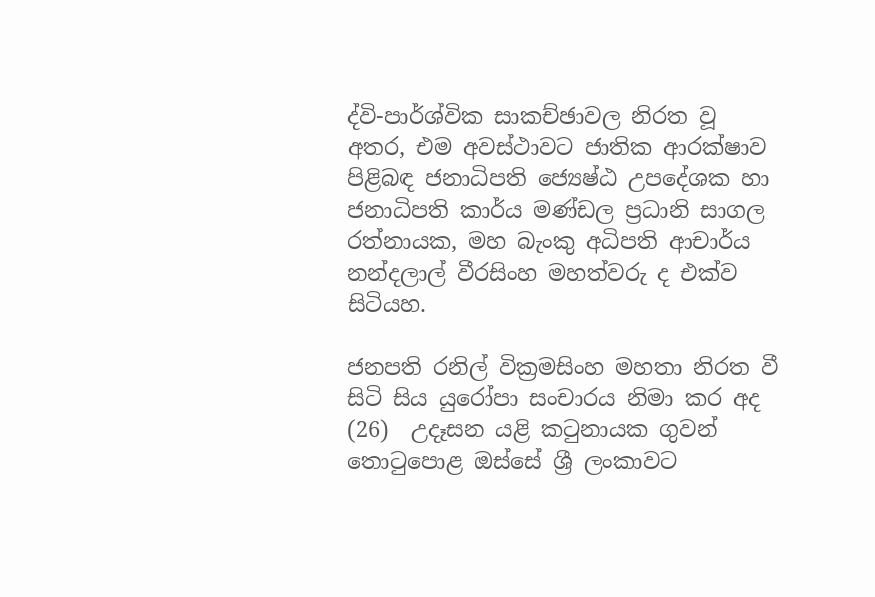ද්වි-පාර්ශ්වික සාකච්ඡාවල නිරත වූ අතර, එම අවස්ථාවට ජාතික ආරක්ෂාව පිළිබඳ ජනාධිපති ජ්‍යෙෂ්ඨ උපදේශක හා ජනාධිපති කාර්ය මණ්ඩල ප්‍රධානි සාගල රත්නායක, මහ බැංකු අධිපති ආචාර්ය නන්දලාල් වීරසිංහ මහත්වරු ද එක්ව සිටියහ.

ජනපති රනිල් වික්‍රමසිංහ මහතා නිරත වී සිටි සිය යුරෝපා සංචාරය නිමා කර අද (26)  උදෑසන යළි කටුනායක ගුවන් තොටුපොළ ඔස්සේ ශ්‍රී ලංකාවට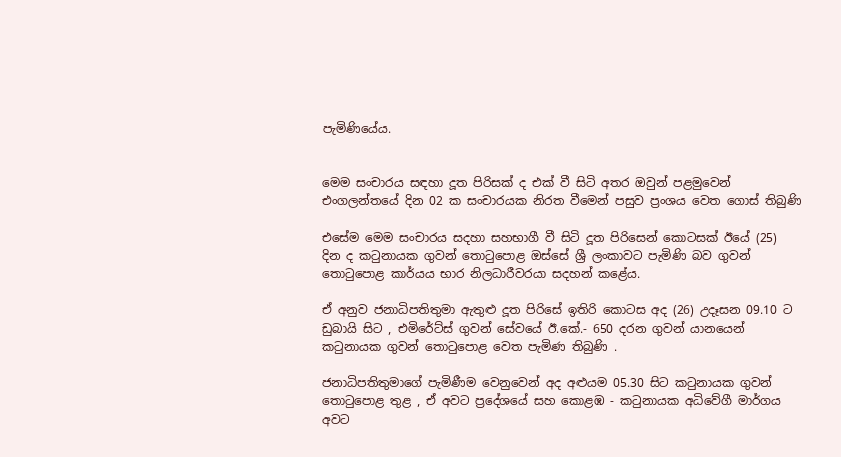පැමිණියේය.


මෙම සංචාරය සඳහා දූත පිරිසක් ද එක් වී සිටි අතර ඔවුන් පළමුවෙන් එංගලන්තයේ දින 02 ක සංචාරයක නිරත වීමෙන් පසුව ප්‍රංශය වෙත ගොස් තිබුණි

එසේම මෙම සංචාරය සදහා සහභාගී වී සිටි දූත පිරිසෙන් කොටසක් ඊයේ (25)  දින ද කටුනායක ගුවන් තොටුපොළ ඔස්සේ ශ්‍රී ලංකාවට පැමිණි බව ගුවන් තොටුපොළ කාර්යය භාර නිලධාරීවරයා සදහන් කළේය.

ඒ අනුව ජනාධිපතිතුමා ඇතුළු දූත පිරිසේ ඉතිරි කොටස අද (26) උදෑසන 09.10 ට ඩුබායි සිට , එමිරේට්ස් ගුවන් සේවයේ ඊ.කේ.- 650 දරන ගුවන් යානයෙන් කටුනායක ගුවන් තොටුපොළ වෙත පැමිණ තිබුණි .

ජනාධිපතිතුමාගේ පැමිණීම වෙනුවෙන් අද අළුයම 05.30 සිට කටුනායක ගුවන් තොටුපොළ තුළ , ඒ අවට ප්‍රදේශයේ සහ කොළඹ - කටුනායක අධිවේගී මාර්ගය අවට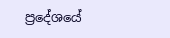ප්‍රදේශයේ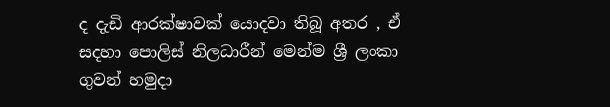ද දැඩි ආරක්ෂාවක් යොදවා තිබූ අතර , ඒ සදහා පොලිස් නිලධාරීන් මෙන්ම ශ්‍රී ලංකා ගුවන් හමුදා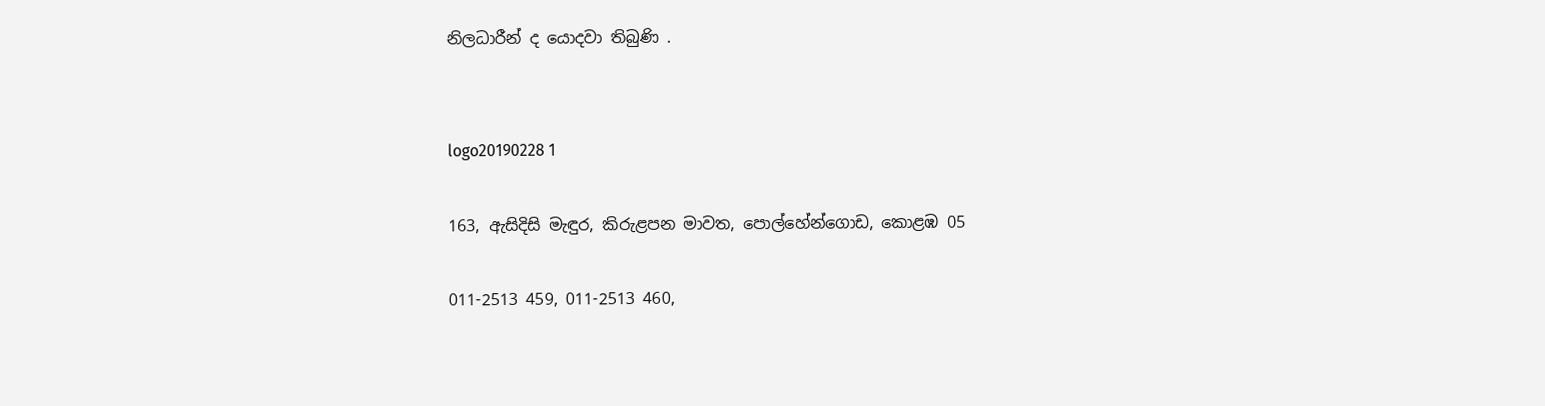නිලධාරීන් ද යොදවා තිබුණි .


logo20190228 1

163, ඇසිදිසි මැඳුර, කිරුළපන මාවත, පොල්හේන්ගොඩ, කොළඹ 05

011-2513 459, 011-2513 460,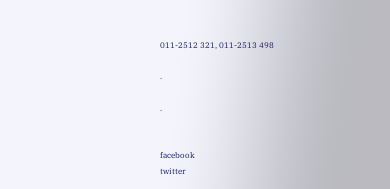011-2512 321, 011-2513 498

.

.


facebook
twitter